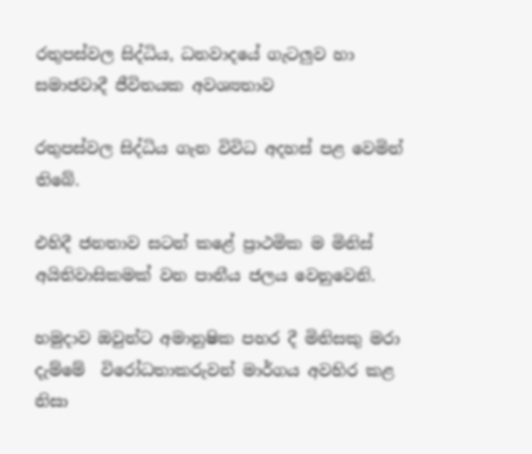රතුපස්වල සිද්ධිය, ධනවාදයේ ගැටලුව හා සමාජවාදී ජීවිතයක අවශ්‍යතාව

රතුපස්වල සිද්ධිය ගැන විවිධ අදහස් පළ වෙමින් තිබේ.

එහිදී ජනතාව සටන් කළේ ප්‍රාථමික ම මිනිස් අයිතිවාසිකමක් වන පානීය ජලය වෙනුවෙනි.

හමුදාව ඔවුන්ට අමානුෂික පහර දී මිනිසකු මරා දැම්මේ  විරෝධතාකරුවන් මාර්ගය අවහිර කළ නිසා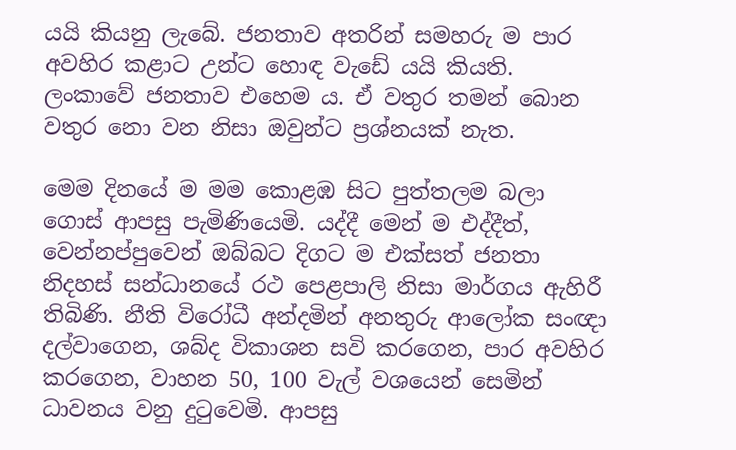යයි කියනු ලැබේ. ජනතාව අතරින් සමහරු ම පාර අවහිර කළාට උන්ට හොඳ වැඩේ යයි කියති. ලංකාවේ ජනතාව එහෙම ය. ඒ වතුර තමන් බොන වතුර නො වන නිසා ඔවුන්ට ප්‍රශ්නයක් නැත.

මෙම දිනයේ ම මම කොළඹ සිට පුත්තලම බලා‍ ගොස් ආපසු පැමිණි‍යෙමි. යද්දී මෙන් ම එද්දීත්, වෙන්නප්පුවෙන් ඔබ්බට දිගට ම එක්සත් ජනතා නිදහස් සන්ධානයේ රථ පෙළපාලි නිසා මාර්ගය ඇහිරී තිබිණි. නීති විරෝධී අන්දමින් අනතුරු ආලෝක සංඥා දල්වාගෙන, ශබ්ද විකාශන සවි කරගෙන, පාර අවහිර කරගෙන, වාහන 50, 100 වැල් වශයෙන් සෙමින් ධාවනය වනු දුටුවෙමි. ආපසු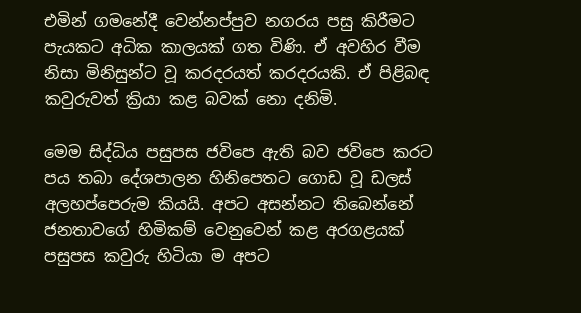එමින් ගමනේදී වෙන්නප්පුව නගරය පසු කිරීමට පැයකට අධික කාලයක් ගත විණි. ඒ අවහිර වීම නිසා මිනිසුන්ට වූ කරදරයත් කරදරයකි. ඒ පිළිබඳ කවුරුවත් ක්‍රියා කළ බවක් නො දනිමි.

මෙම සිද්ධිය පසුපස ජවිපෙ ඇති බව ජවිපෙ කරට පය තබා දේශපාලන හිනිපෙතට ගොඩ වූ ඩලස් අලහප්පෙරුම කියයි. අපට අසන්නට තිබෙන්නේ ජනතාවගේ හිමිකම් වෙනුවෙන් කළ අරගළයක් පසුපස කවුරු හිටියා ම අපට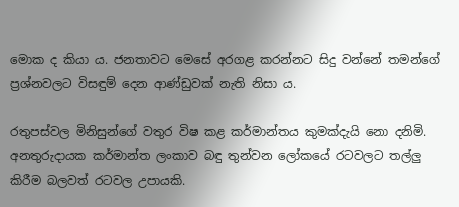මොක ද කියා ය. ජනතාවට මෙසේ අරගළ කරන්නට සිදු වන්නේ තමන්ගේ ප්‍රශ්නවලට විසඳුම් දෙන ආණ්ඩුවක් නැති නිසා ය.

රතුපස්වල මිනිසුන්ගේ වතුර විෂ කළ කර්මාන්තය කුමක්දැයි නො දනිමි. අනතුරුදායක කර්මාන්ත ලංකාව බඳු තුන්වන ලෝකයේ රටවලට තල්ලු කිරීම බලවත් රටවල උපායකි.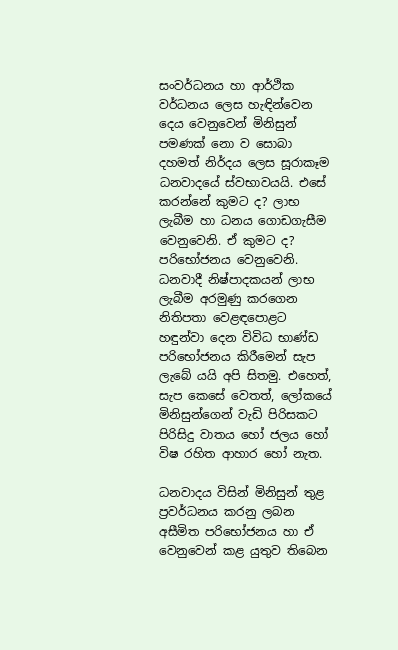සංවර්ධනය හා ආර්ථික වර්ධනය ලෙස හැඳින්වෙන දෙය වෙනුවෙන් මිනිසුන් පමණක් නො ව සොබා දහමත් නිර්දය ලෙස සූරාකෑම ධනවාදයේ ස්වභාවයයි. එසේ කරන්නේ කුමට ද? ලාභ ලැබීම හා ධනය ගොඩගැසීම වෙනුවෙනි. ඒ කුමට ද? පරිභෝජනය වෙනුවෙනි. ධනවාදී නිෂ්පාදකයන් ලාභ ලැබීම අරමුණු කරගෙන නිතිපතා වෙළඳපොළට හඳුන්වා දෙන විවිධ භාණ්ඩ පරිභෝජනය කිරීමෙන් සැප ලැබේ යයි අපි සිතමු. එහෙත්, සැප කෙසේ වෙතත්, ලෝකයේ මිනිසුන්ගෙන් වැඩි පිරිසකට පිරිසිදු වාතය හෝ ජලය හෝ විෂ රහිත ආහාර හෝ නැත.

ධනවාදය විසින් මිනිසුන් තුළ ප්‍රවර්ධනය කරනු ලබන අසීමිත පරිභෝජනය හා ඒ වෙනුවෙන් කළ යුතුව තිබෙන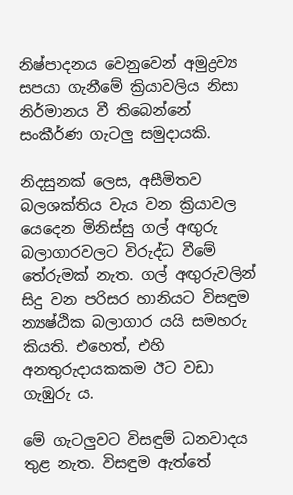නිෂ්පාදනය වෙනුවෙන් අමුද්‍රව්‍ය සපයා ගැනීමේ ක්‍රියාවලිය නිසා නිර්මානය වී තිබෙන්නේ සංකීර්ණ ගැටලු සමුදායකි.

නිදසුනක් ලෙස, අසීමිතව බලශක්තිය වැය වන ක්‍රියාවල යෙදෙන මිනිස්සු ගල් අඟුරු බලාගාරවලට විරුද්ධ වීමේ තේරුමක් නැත. ගල් අඟුරුවලින් සිදු වන පරිසර හානියට විසඳුම න්‍යෂ්ඨික බලාගාර යයි සමහරු කියති. එහෙත්, එහි අනතුරුදායකකම ඊට වඩා ගැඹුරු ය.

මේ ගැටලුවට විසඳුම් ධනවාදය තුළ නැත. විසඳුම ඇත්තේ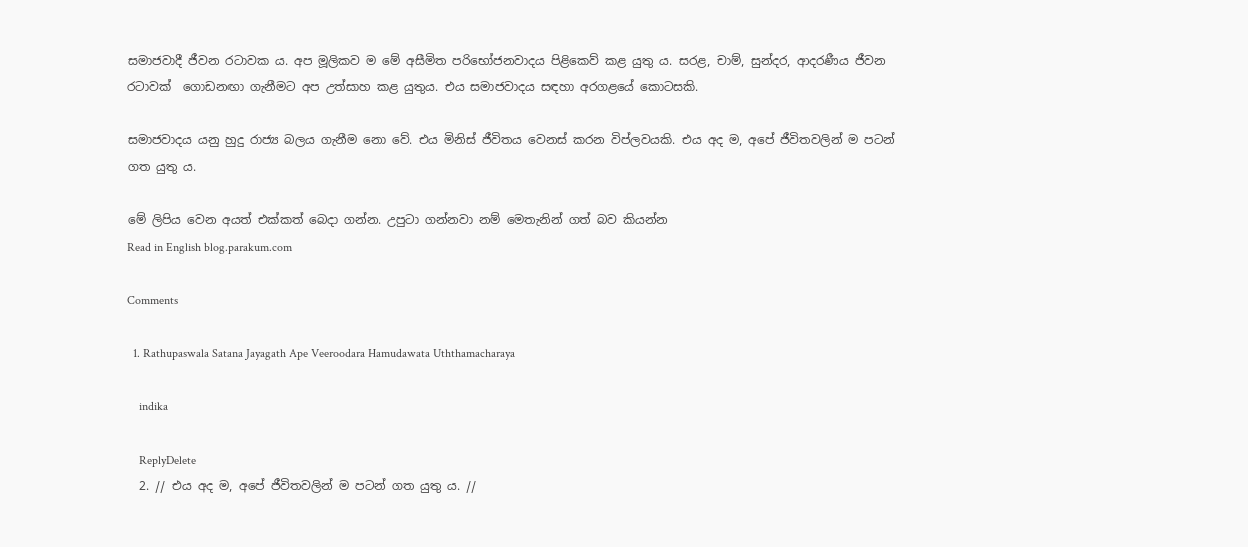සමාජවාදී ජීවන රටාවක ය. අප මූලිකව ම මේ අසීමිත පරිභෝජනවාදය පිළිකෙව් කළ යුතු ය. සරළ, චාම්, සුන්දර, ආදරණීය ජීවන රටාවක්  ගොඩනඟා ගැනීමට අප උත්සාහ කළ යුතුය. එය සමාජවාදය සඳහා අරගළයේ කොටසකි.

සමාජවාදය යනු හුදු රාජ්‍ය බලය ගැනීම නො වේ. එය මිනිස් ජීවිතය වෙනස් කරන විප්ලවයකි. එය අද ම, අපේ ජීවිතවලින් ම පටන් ගත යුතු ය.

මේ ලිපිය වෙන අයත් එක්කත් බෙදා ගන්න. උපුටා ගන්නවා නම් ‍මෙතැනින් ගත් බව කියන්න
Read in English blog.parakum.com

Comments

  1. Rathupaswala Satana Jayagath Ape Veeroodara Hamudawata Uththamacharaya

    indika

    ReplyDelete
  2. // එය අද ම, අපේ ජීවිතවලින් ම පටන් ගත යුතු ය. //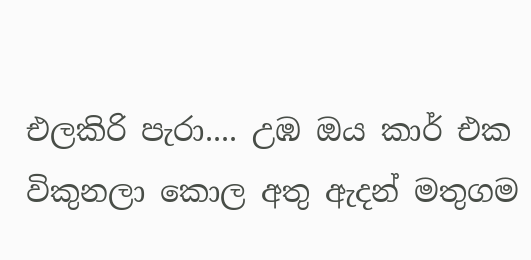එලකිරි පැරා.... උඹ ඔය කාර් එක විකුනලා කොල අතු ඇදන් මතුගම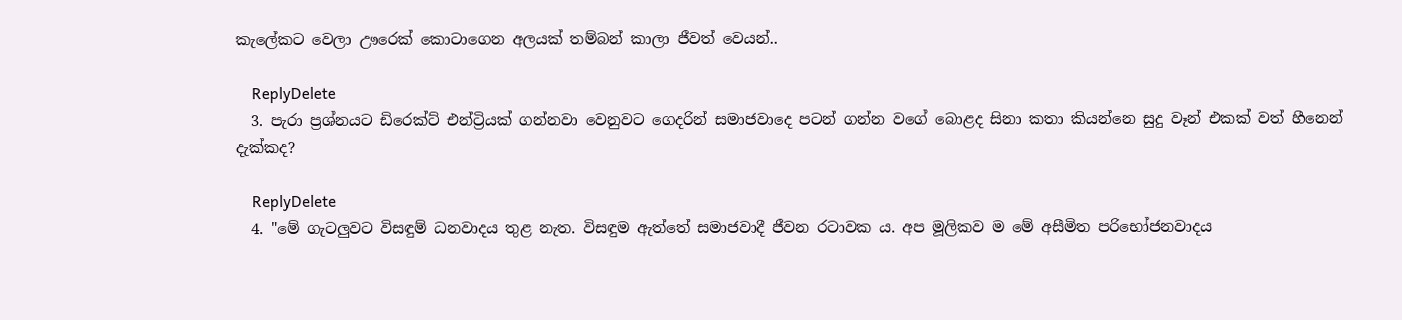කැලේකට වෙලා ඌරෙක් කොටාගෙන අලයක් තම්බන් කාලා ජීවත් වෙයන්..

    ReplyDelete
  3. පැරා ප්‍රශ්නයට ඩිරෙක්ට් එන්ට්‍රියක් ගන්නවා වෙනුවට ගෙදරින් සමාජවාදෙ පටන් ගන්න වගේ බොළද සිනා කතා කියන්නෙ සුදු වෑන් එකක් වත් හීනෙන් දැක්කද?

    ReplyDelete
  4. "මේ ගැටලුවට විසඳුම් ධනවාදය තුළ නැත. විසඳුම ඇත්තේ සමාජවාදී ජීවන රටාවක ය. අප මූලිකව ම මේ අසීමිත පරිභෝජනවාදය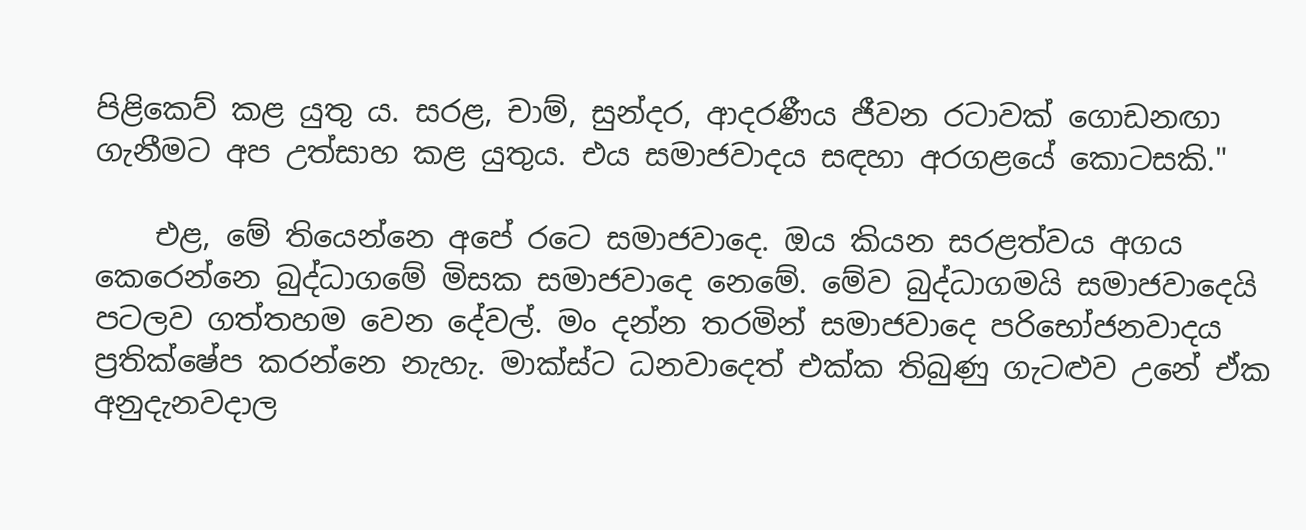පිළිකෙව් කළ යුතු ය. සරළ, චාම්, සුන්දර, ආදරණීය ජීවන රටාවක් ගොඩනඟා ගැනීමට අප උත්සාහ කළ යුතුය. එය සමාජවාදය සඳහා අරගළයේ කොටසකි."

    එළ, මේ තියෙන්නෙ අපේ රටෙ සමාජවාදෙ. ඔය කියන සරළත්වය අගය කෙරෙන්නෙ බුද්ධාගමේ මිසක සමාජවාදෙ නෙමේ. මේව බුද්ධාගමයි සමාජවාදෙයි පටලව ගත්තහම වෙන දේවල්. මං දන්න තරමින් සමාජවාදෙ පරිභෝජනවාදය ප්‍රතික්ෂේප කරන්නෙ නැහැ. මාක්ස්ට ධනවාදෙත් එක්ක තිබුණු ගැටළුව උනේ ඒක අනුදැනවදාල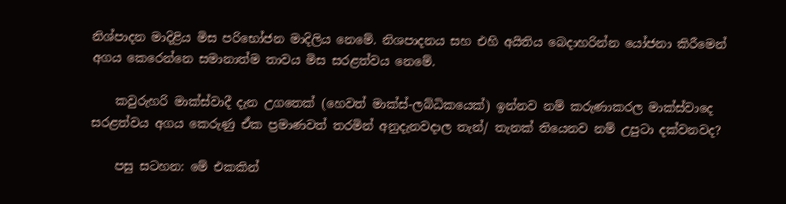නිශ්පාදන මාදිළිය මිස පරිභෝජන මාදිලිය නෙමේ. නිශපාදනය සහ එහි අයිතිය බෙදාහරින්න යෝජනා කිරීමෙන් අගය කෙරෙන්නෙ සමානාත්ම තාවය මිස සරළත්වය නෙමේ.

    කවුරුහරි මාක්ස්වාදී දැන උගතෙක් (හෙවත් මාක්ස්-ලබ්ධිකයෙක්) ඉන්නව නම් කරුණාකරල මාක්ස්වාදෙ සරළත්වය අගය කෙරුණු ඒක ප්‍රමාණවත් තරමින් අනුදැනවදාල තැන්/ තැනක් තියෙනව නම් උපුටා දක්වනවද?

    පසු සටහන: මේ එකකින්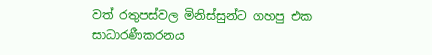වත් රතුපස්වල මිනිස්සුන්ට ගහපු එක සාධාරණීකරනය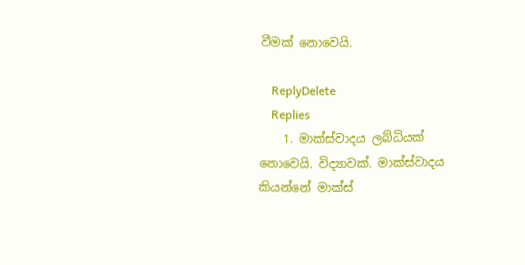වීමක් නොවෙයි.

    ReplyDelete
    Replies
    1. මාක්ස්වාදය ලබ්ධියක් නොවෙයි. විද්‍යාවක්. මාක්ස්වාදය කියන්නේ මාක්ස්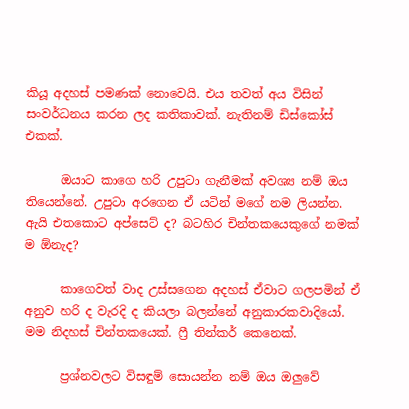කියූ අදහස් පමණක් නොවෙයි. එය තවත් අය විසින් සංවර්ධනය කරන ලද කතිකාවක්. නැතිනම් ඩිස්කෝස් එකක්.

      ඔයාට කාගෙ හරි උපුටා ගැනීමක් අවශ්‍ය නම් ඔය තියෙන්නේ. උපුටා අරගෙන ඒ යටින් මගේ නම ලියන්න. ඇයි එතකොට අප්සෙට් ද? බටහිර චින්තකයෙකුගේ නමක් ම ඕනැද?

      කාගෙවත් වාද උස්සගෙන අදහස් ඒවාට ගලපමින් ඒ අනුව හරි ද වැරදි ද කියලා බලන්නේ අනුකාරකවාදියෝ. මම නිදහස් චින්තකයෙක්. ෆ්‍රී තින්කර් කෙනෙක්.

      ප්‍රශ්නවලට විසඳුම් සොයන්න නම් ඔය ඔලුවේ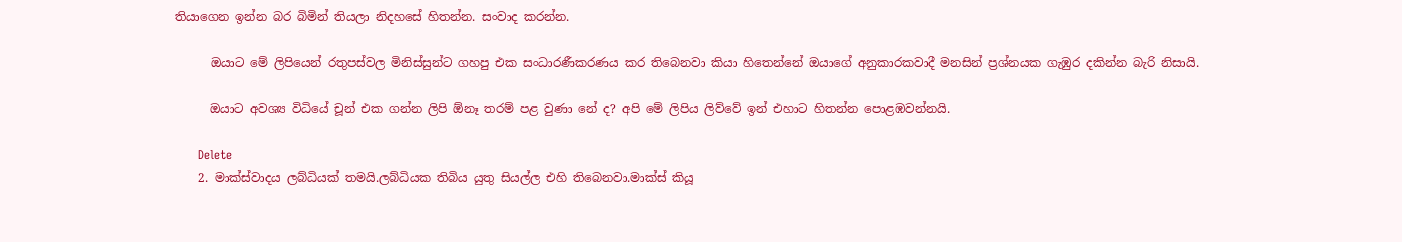තියාගෙන ඉන්න බර බිමින් තියලා නිදහසේ හිතන්න. සංවාද කරන්න.

      ඔයාට මේ ලිපියෙන් රතුපස්වල මිනිස්සුන්ට ගහපු එක සංධාරණීකරණය කර තිබෙනවා කියා හිතෙන්නේ ඔයාගේ අනුකාරකවාදී මනසින් ප්‍රශ්නයක ගැඹුර දකින්න බැරි නිසායි.

      ඔයාට අවශ්‍ය විධියේ චූන් එක ගන්න ලිපි ඕනෑ තරම් පළ වුණා නේ ද? අපි මේ ලිපිය ලිව්වේ ඉන් එහාට හිතන්න පොළඹවන්නයි.

      Delete
    2. මාක්ස්වාදය ලබ්ධියක් තමයි.ලබ්ධියක තිබිය යුතු සියල්ල එහි තිබෙනවා.මාක්ස් කියූ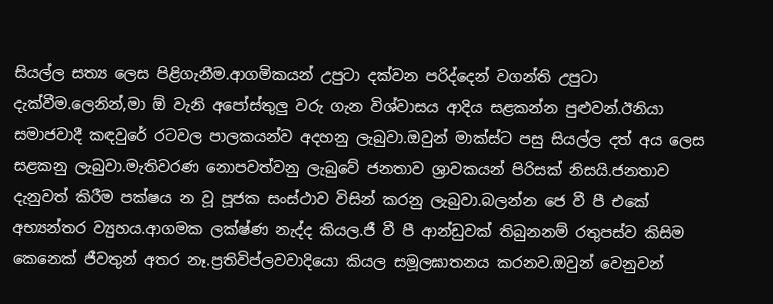සියල්ල සත්‍ය ලෙස පිළිගැනීම.ආගමිකයන් උපුටා දක්වන පරිද්දෙන් වගන්ති උපුටා දැක්වීම.ලෙනින්,මා ඕ වැනි අපෝස්තුලු වරු ගැන විශ්වාසය ආදිය සළකන්න පුළුවන්.ඊනියා සමාජවාදී කඳවුරේ රටවල පාලකයන්ව අදහනු ලැබුවා.ඔවුන් මාක්ස්ට පසු සියල්ල දත් අය ලෙස සළකනු ලැබුවා.මැතිවරණ නොපවත්වනු ලැබුවේ ජනතාව ශ්‍රාවකයන් පිරිසක් නිසයි.ජනතාව දැනුවත් කිරීම පක්ෂය න වූ පූජක සංස්ථාව විසින් කරනු ලැබුවා.බලන්න ජෙ වී පී එකේ අභ්‍යන්තර ව්‍යුහය.ආගමක ලක්ෂ්ණ නැද්ද කියල.ජී වී පී ආන්ඩුවක් තිබුනනම් රතුපස්ව කිසිම කෙනෙක් ජීවතුන් අතර නෑ.ප්‍රතිවිප්ලවවාදියො කියල සමූලඝාතනය කරනව.ඔවුන් වෙනුවන්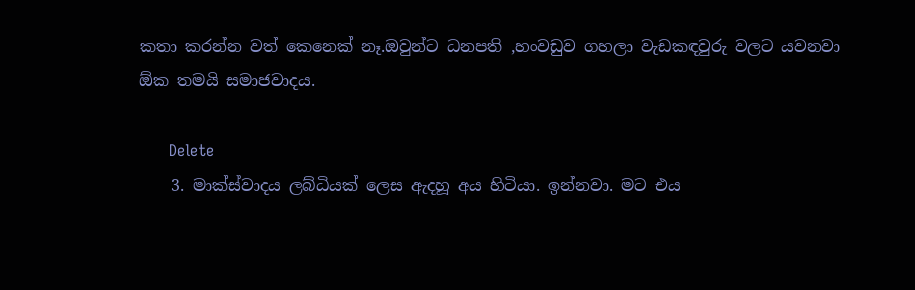කතා කරන්න වත් කෙනෙක් නෑ.ඔවුන්ට ධනපති ,හංවඩුව ගහලා වැඩකඳවුරු වලට යවනවා ඕක තමයි සමාජවාදය.

      Delete
    3. මාක්ස්වාදය ලබ්ධියක් ලෙස ඇදහූ අය හිටියා. ඉන්නවා. මට එය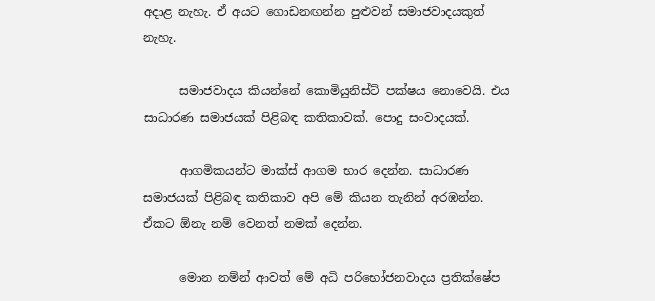අදාළ නැහැ. ඒ අයට ගොඩනඟන්න පුළුවන් සමාජවාදයකුත් නැහැ.

      සමාජවාදය කියන්නේ කොමියුනිස්ට් පක්ෂය නොවෙයි. එය සාධාරණ සමාජයක් පිළිබඳ කතිකාවක්. පොදු සංවාදයක්.

      ආගමිකයන්ට මාක්ස් ආගම භාර දෙන්න. සාධාරණ සමාජයක් පිළිබඳ කතිකාව අපි මේ කියන තැනින් අරඹන්න. ඒකට ඕනැ නම් වෙනත් නමක් දෙන්න.

      මොන නම්න් ආවත් මේ අධි පරිභෝජනවාදය ප්‍රතික්ෂේප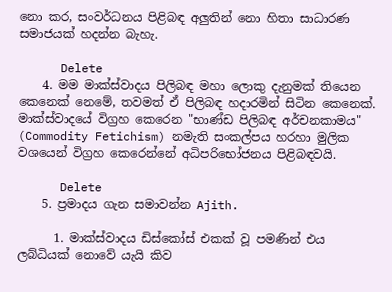නො කර, සංවර්ධනය පිළිබඳ අලුතින් නො හිතා සාධාරණ සමාජයක් හදන්න බැහැ.

      Delete
    4. මම මාක්ස්වාදය පිලිබඳ මහා ලොකු දැනුමක් තියෙන කෙනෙක් නෙමේ, තවමත් ඒ පිලිබඳ හදාරමින් සිටින කෙනෙක්. මාක්ස්වාදයේ විග්‍රහ කෙරෙන "භාණ්ඩ පිලිබඳ අර්චනකාමය" (Commodity Fetichism) නමැති සංකල්පය හරහා මුලික වශයෙන් විග්‍රහ කෙරෙන්නේ අධිපරිභෝජනය පිළිබඳවයි.

      Delete
    5. ප්‍රමාදය ගැන සමාවන්න Ajith.

      1. මාක්ස්වාදය ඩිස්කෝස් එකක් වූ පමණින් එය ලබ්ධියක් නොවේ යැයි කිව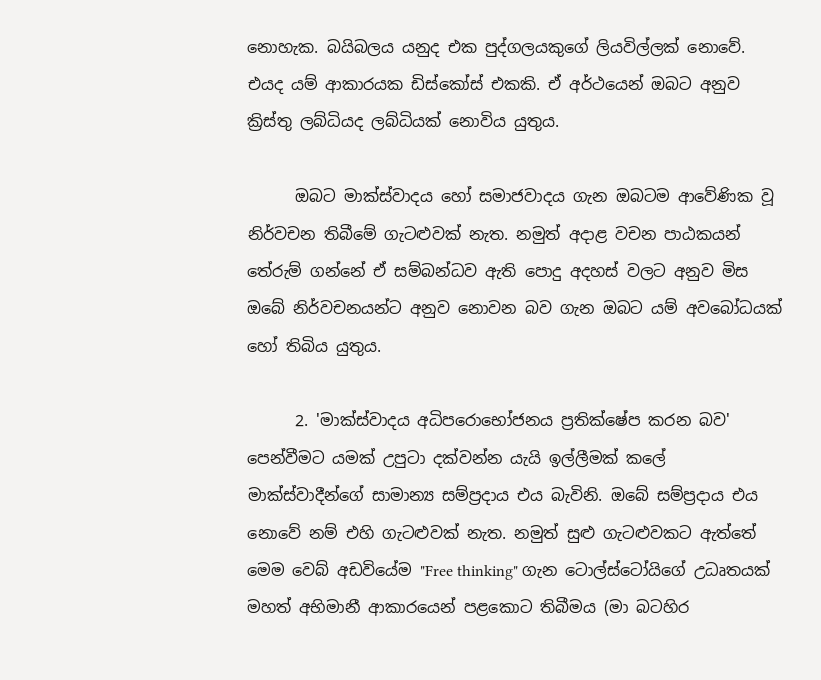නොහැක. බයිබලය යනුද එක පුද්ගලයකුගේ ලියවිල්ලක් නොවේ. එයද යම් ආකාරයක ඩිස්කෝස් එකකි. ඒ අර්ථයෙන් ඔබට අනුව ක්‍රිස්තු ලබ්ධියද ලබ්ධියක් නොවිය යුතුය.

      ඔබට මාක්ස්වාදය හෝ සමාජවාදය ගැන ඔබටම ආවේණික වූ නිර්වචන තිබීමේ ගැටළුවක් නැත. නමුත් අදාළ වචන පාඨකයන් තේරුම් ගන්නේ ඒ සම්බන්ධව ඇති පොදු අදහස් වලට අනුව මිස ඔබේ නිර්වචනයන්ට අනුව නොවන බව ගැන ඔබට යම් අවබෝධයක් හෝ තිබිය යුතුය.

      2. 'මාක්ස්වාදය අධිපරොභෝජනය ප්‍රතික්ෂේප කරන බව' පෙන්වීමට යමක් උපුටා දක්වන්න යැයි ඉල්ලීමක් කලේ මාක්ස්වාදීන්ගේ සාමාන්‍ය සම්ප්‍රදාය එය බැවිනි. ඔබේ සම්ප්‍රදාය එය නොවේ නම් එහි ගැටළුවක් නැත. නමුත් සුළු ගැටළුවකට ඇත්තේ මෙම වෙබ් අඩවියේම "Free thinking" ගැන ටොල්ස්ටෝයිගේ උධෘතයක් මහත් අභිමානී ආකාරයෙන් පළකොට තිබීමය (මා බටහිර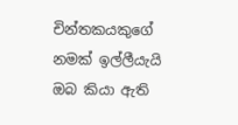චින්තකයකුගේ නමක් ඉල්ලීයැයි ඔබ කියා ඇති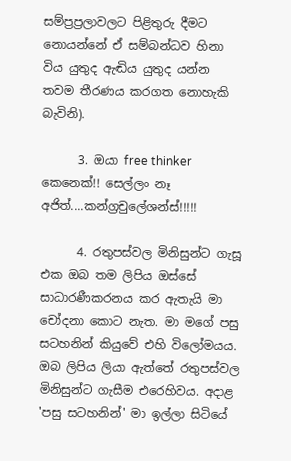සම්ප්‍රප්‍රලාවලට පිළිතුරු දීමට නොයන්නේ ඒ සම්බන්ධව හිනා විය යුතුද ඇඬිය යුතුද යන්න තවම තීරණය කරගත නොහැකි බැවිනි).

      3. ඔයා free thinker කෙනෙක්!! සෙල්ලං නෑ අජිත්....කන්ග්‍රචුලේශන්ස්!!!!!

      4. රතුපස්වල මිනිසුන්ට ගැසූ එක ඔබ තම ලිපිය ඔස්සේ සාධාරණීකරනය කර ඇතැයි මා චෝදනා කොට නැත. මා මගේ පසු සටහනින් කියුවේ එහි විලෝමයය. ඔබ ලිපිය ලියා ඇත්තේ රතුපස්වල මිනිසුන්ට ගැසීම එරෙහිවය. අදාළ 'පසු සටහනින්' මා ඉල්ලා සිටියේ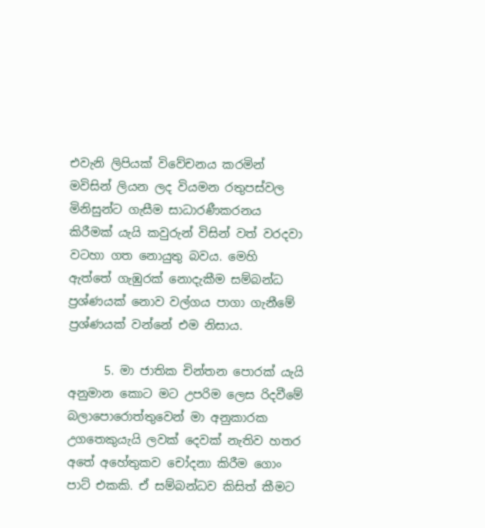එවැනි ලිපියක් විවේචනය කරමින් මවිසින් ලියන ලද වියමන රතුපස්වල මිනිසුන්ට ගැසීම සාධාරණීකරනය කිරීමක් යැයි කවුරුන් විසින් වත් වරදවා වටහා ගත නොයුතු බවය. මෙහි ඇත්තේ ගැඹුරක් නොදැකීම සම්බන්ධ ප්‍රශ්ණයක් නොව වල්ගය පාගා ගැනීමේ ප්‍රශ්ණයක් වන්නේ එම නිසාය.

      5. මා ජාතික චින්තන පොරක් යැයි අනුමාන කොට මට උපරිම ලෙස රිදවීමේ බලාපොරොත්තුවෙන් මා අනුකාරක උගතෙකුයැයි ලවක් දෙවක් නැතිව හතර අතේ අහේතුකව චෝදනා කිරීම ගොං පාට් එකකි. ඒ සම්බන්ධව කිසිත් කීමට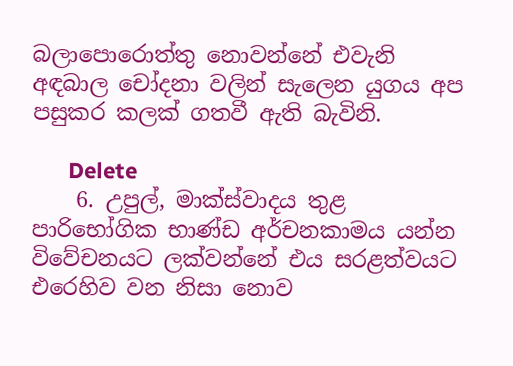බලාපොරොත්තු නොවන්නේ එවැනි අඳබාල චෝදනා වලින් සැලෙන යුගය අප පසුකර කලක් ගතවී ඇති බැවිනි.

      Delete
    6. උපුල්, මාක්ස්වාදය තුළ පාරිභෝගික භාණ්ඩ අර්චනකාමය යන්න විවේචනයට ලක්වන්නේ එය සරළත්වයට එරෙහිව වන නිසා නොව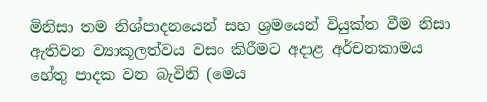මිනිසා තම නිශ්පාදනයෙන් සහ ශ්‍රමයෙන් වියුක්ත වීම නිසා ඇතිවන ව්‍යාකූලත්වය වසං කිරීමට අදාළ අර්චනකාමය හේතු පාදක වන බැවිනි (මෙය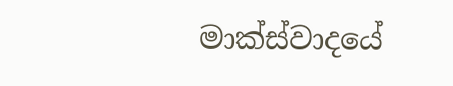මාක්ස්වාදයේ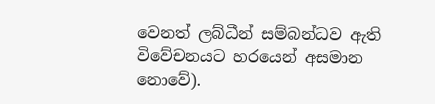වෙනත් ලබ්ධීන් සම්බන්ධව ඇති විවේචනයට හරයෙන් අසමාන නොවේ).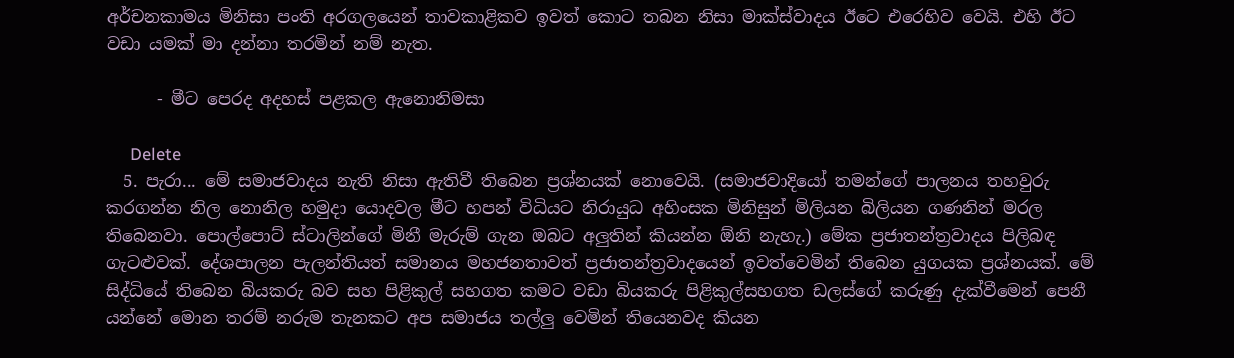අර්චනකාමය මිනිසා පංති අරගලයෙන් තාවකාළිකව ඉවත් කොට තබන නිසා මාක්ස්වාදය ඊටෙ එරෙහිව වෙයි. එහි ඊට වඩා යමක් මා දන්නා තරමින් නම් නැත.

      - මීට පෙරද අදහස් පළකල ඇනොනිමසා

      Delete
  5. පැරා... මේ සමාජවාදය නැති නිසා ඇතිවී තිබෙන ප්‍රශ්නයක් නොවෙයි. (සමාජවාදියෝ තමන්ගේ පාලනය තහවුරු කරගන්න නිල නොනිල හමුදා යොදවල මීට හපන් විධියට නිරායුධ අහිංසක මිනිසුන් මිලියන බිලියන ගණනින් මරල තිබෙනවා. පොල්පොට් ස්ටාලින්ගේ මිනී මැරුම් ගැන ඔබට අලුතින් කියන්න ඕනි නැහැ.) මේක ප්‍රජාතන්ත්‍රවාදය පිලිබඳ ගැටළුවක්. දේශපාලන පැලන්තියත් සමානය මහජනතාවත් ප්‍රජාතන්ත්‍රවාදයෙන් ඉවත්වෙමින් තිබෙන යුගයක ප්‍රශ්නයක්. මේ සිද්ධියේ තිබෙන බියකරු බව සහ පිළිකුල් සහගත කමට වඩා බියකරු පිළිකුල්සහගත ඩලස්ගේ කරුණු දැක්වීමෙන් පෙනී යන්නේ මොන තරම් නරුම තැනකට අප සමාජය තල්ලු වෙමින් තියෙනවද කියන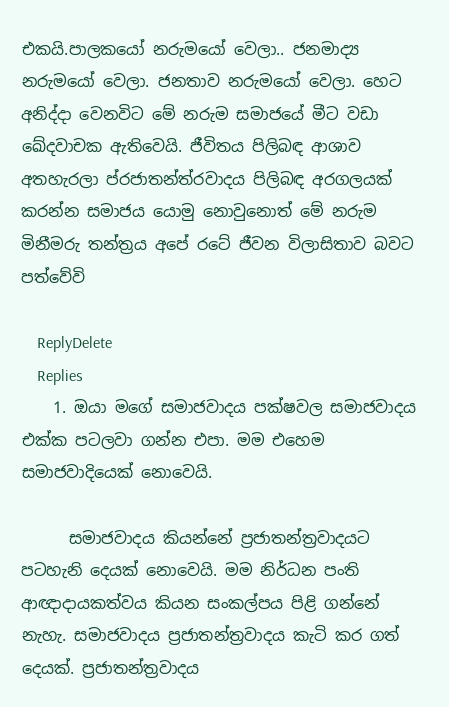එකයි.පාලකයෝ නරුමයෝ වෙලා.. ජනමාද්‍ය නරුමයෝ වෙලා. ජනතාව නරුමයෝ වෙලා. හෙට අනිද්දා වෙනවිට මේ නරුම සමාජයේ මීට වඩා ඛේදවාචක ඇතිවෙයි. ජීවිතය පිලිබඳ ආශාව අතහැරලා ප්රජාතන්ත්රවාදය පිලිබඳ අරගලයක් කරන්න සමාජය යොමු නොවුනොත් මේ නරුම මිනීමරු තන්ත්‍රය අපේ රටේ ජීවන විලාසිතාව බවට පත්වේවි

    ReplyDelete
    Replies
    1. ඔයා මගේ සමාජවාදය පක්ෂවල සමාජවාදය එක්ක පටලවා ගන්න එපා. මම එහෙම සමාජවාදියෙක්‍ නොවෙයි.

      සමාජවාදය කියන්නේ ප්‍රජාතන්ත්‍රවාදයට පටහැනි දෙයක් නොවෙයි. මම නිර්ධන පංති ආඥාදායකත්වය කියන සංකල්පය පිළි ගන්නේ නැහැ. සමාජවාදය ප්‍රජාතන්ත්‍රවාදය කැටි කර ගත් දෙයක්. ප්‍රජාතන්ත්‍රවාදය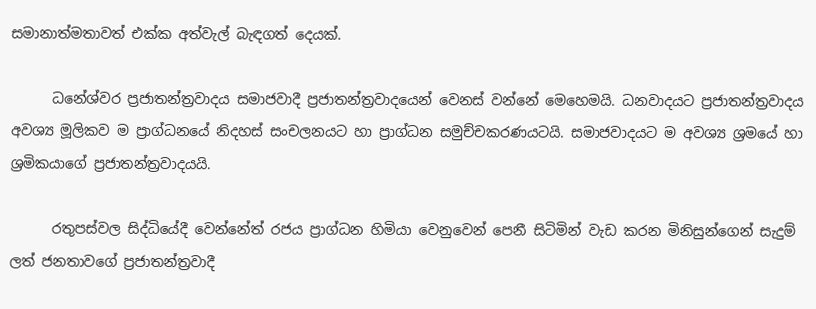සමානාත්මතාවත් එක්ක අත්වැල් බැඳගත් දෙයක්.

      ධනේශ්වර ප්‍රජාතන්ත්‍රවාදය සමාජවාදී ප්‍රජාතන්ත්‍රවාදයෙන් වෙනස් වන්නේ මෙහෙමයි. ධනවාදයට ප්‍රජාතන්ත්‍රවාදය අවශ්‍ය මූලිකව ම ප්‍රාග්ධනයේ නිදහස් සංචලනයට හා ප්‍රාග්ධන සමුච්චකරණයටයි. සමාජවාදයට ම අවශ්‍ය ශ්‍රමයේ හා ශ්‍රමිකයාගේ ප්‍රජාතන්ත්‍රවාදයයි.

      රතුපස්වල සිද්ධියේදී වෙන්නේත් රජය ප්‍රාග්ධන හිමියා වෙනුවෙන් පෙනී සිටිමින් වැඩ කරන මිනිසුන්ගෙන් සැදුම් ලත් ජනතාව‍ගේ ප්‍රජාතන්ත්‍රවාදී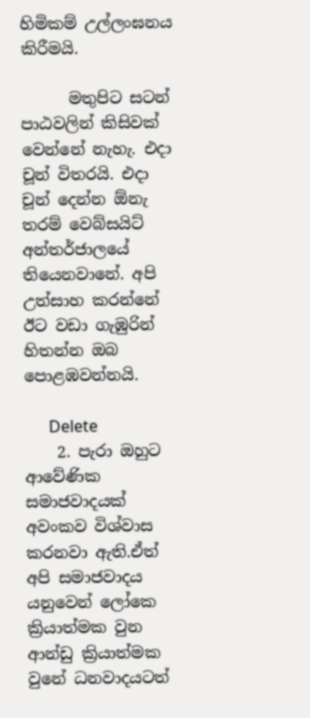හිමිකම් උල්ලංඝනය කිරීමයි.

      මතුපිට සටන් පාඨවලින් කිසිවක් වෙන්නේ නැහැ. එදා චූන් විතරයි. එදා චූන් දෙන්න ඕනැ තරම් වෙබ්සයිට් අන්තර්ජාලයේ තියෙනවානේ. අපි උත්සාහ කරන්නේ ඊට වඩා ගැඹුරින් හිතන්න ඔබ පොළඹවන්නයි.

      Delete
    2. පැරා ඔහුට ආවේණික සමාජවාදයක් අවංකව විශ්වාස කරනවා ඇති.ඒත් අපි සමාජවාදය යනුවෙන් ලෝකෙ ක්‍රියාත්මක වුන ආන්ඩු ක්‍රියාත්මක වුනේ ධනවාදයටත්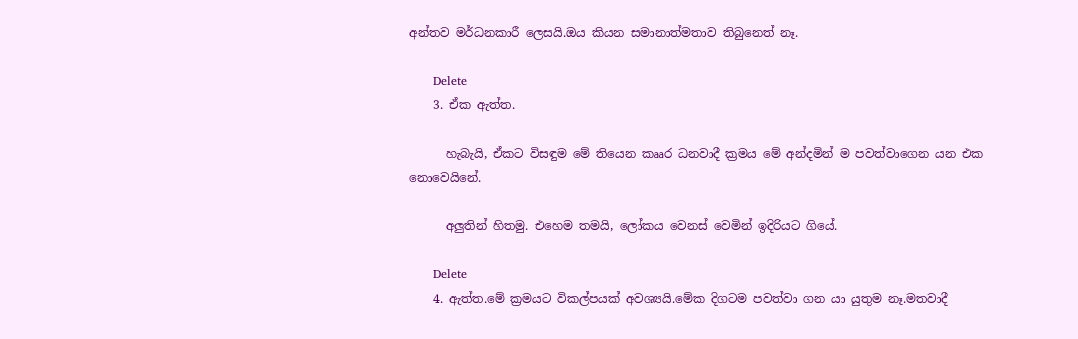අන්තව මර්ධනකාරී ලෙසයි.ඔය කියන සමානාත්මතාව තිබුනෙත් නෑ.

      Delete
    3. ඒක ඇත්ත.

      හැබැයි, ඒකට විසඳුම මේ තියෙන කෲර ධනවාදී ක්‍රමය මේ අන්දමින් ම පවත්වාගෙන යන එක නොවෙයිනේ.

      අලුතින් හිතමු. එහෙම තමයි, ලෝකය වෙනස් වෙමින් ඉදිරියට ගියේ.

      Delete
    4. ඇත්ත.මේ ක්‍රමයට විකල්පයක් අවශ්‍යයි.මේක දිගටම පවත්වා ගන යා යුතුම නෑ.මතවාදී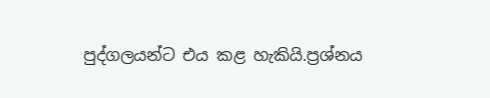පුද්ගලයන්ට එය කළ හැකියි.ප්‍රශ්නය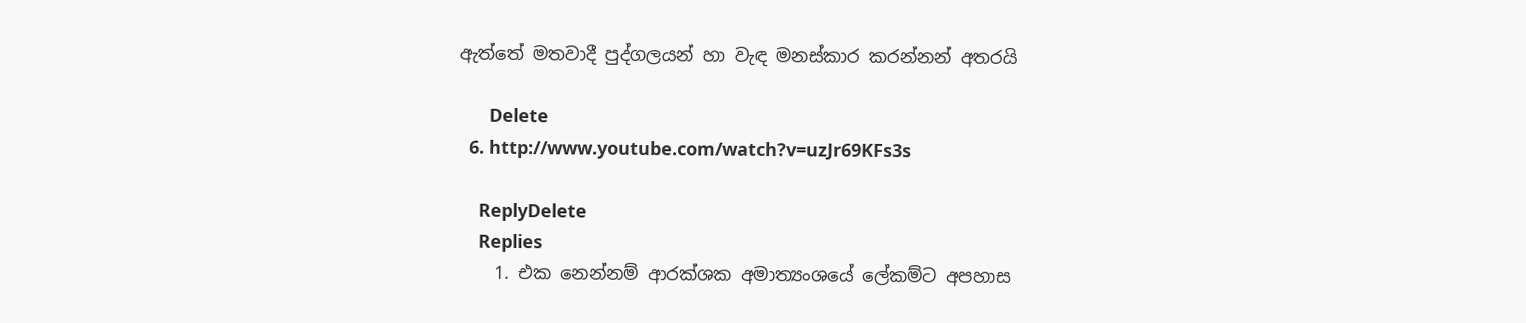ඇත්තේ මතවාදී පුද්ගලයන් හා වැඳ මනස්කාර කරන්නන් අතරයි

      Delete
  6. http://www.youtube.com/watch?v=uzJr69KFs3s

    ReplyDelete
    Replies
    1. එක නෙන්නම් ආරක්ශක අමාත්‍යංශයේ ලේකම්ට අපහාස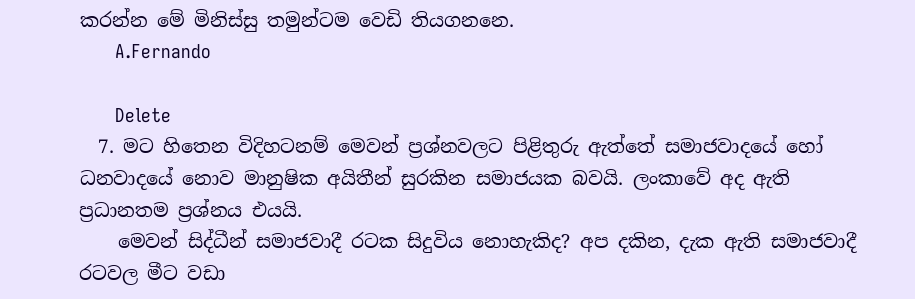කරන්න මේ මිනිස්සු තමුන්ටම වෙඩි තියගනනෙ.
      A.Fernando

      Delete
  7. මට හිතෙන විදිහටනම් මෙවන් ප්‍රශ්නවලට පිළිතුරු ඇත්තේ සමාජවාදයේ හෝ ධනවාදයේ නොව මානුෂික අයිතීන් සුරකින සමාජයක බවයි. ලංකාවේ අද ඇති ප්‍රධානතම ප්‍රශ්නය එයයි.
    මෙවන් සිද්ධීන් සමාජවාදී රටක සිදුවිය නොහැකිද? අප දකින, දැක ඇති සමාජවාදී රටවල මීට වඩා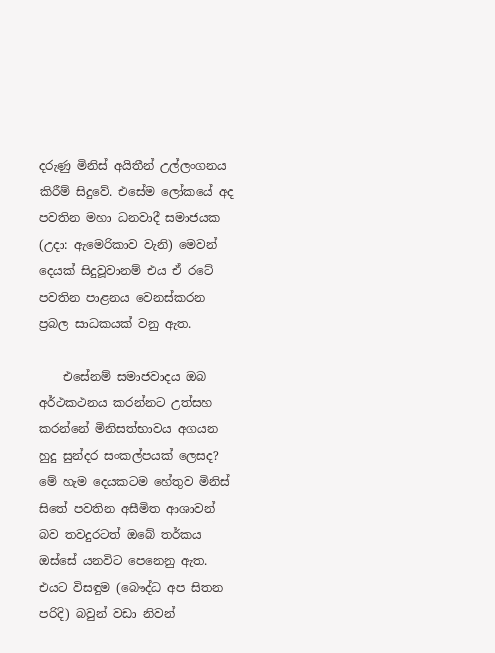දරුණු මිනිස් අයිතීන් උල්ලංගනය කිරීම් සිදුවේ. එසේම ලෝකයේ අද පවතින මහා ධනවාදී සමාජයක (උදා: ඇමෙරිකාව වැනි) මෙවන් දෙයක් සිදුවූවානම් එය ඒ රටේ පවතින පාළනය වෙනස්කරන ප්‍රබල සාධකයක් වනු ඇත.

    එසේනම් සමාජවාදය ඔබ අර්ථකථනය කරන්නට උත්සහ කරන්නේ මිනිසත්භාවය අගයන හුදු සුන්දර සංකල්පයක් ලෙසද? මේ හැම දෙයකටම හේතුව මිනිස් සිතේ පවතින අසීමිත ආශාවන් බව තවදුරටත් ඔබේ තර්කය ඔස්සේ යනවිට පෙනෙනු ඇත. එයට විසඳුම (බෞද්ධ අප සිතන පරිදි) බවුන් වඩා නිවන්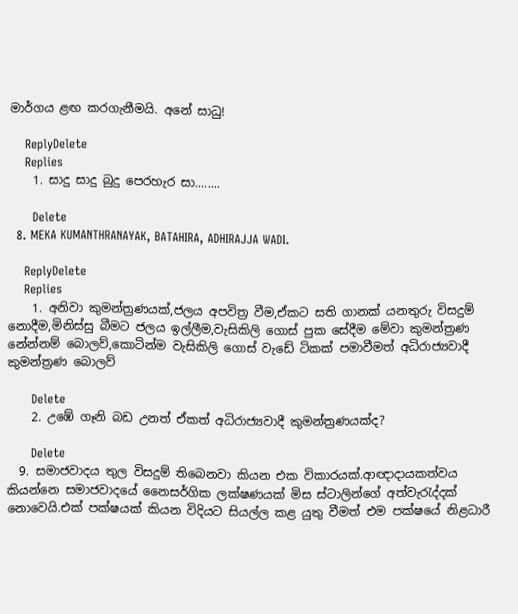මාර්ගය ළඟ කරගැනීමයි. අනේ සාධු!

    ReplyDelete
    Replies
    1. සාදු සාදු බුදු පෙරහැර සා........

      Delete
  8. MEKA KUMANTHRANAYAK, BATAHIRA, ADHIRAJJA WADI.

    ReplyDelete
    Replies
    1. අනිවා කුමන්ත්‍රණයක්,ජලය අපවිත්‍ර වීම,ඒකට සති ගානක් යනතුරු විසදුම් නොදීම,මිනිස්සු බීමට ජලය ඉල්ලීම,වැසිකිලි ගොස් පුක සේදීම මේවා කුමන්ත්‍රණ නේන්නම් බොලව්,කොටින්ම වැසිකිලි ගොස් වැඩේ ටිකක් පමාවීමත් අධිරාජ්‍යවාදී කුමන්ත්‍රණ බොලව්

      Delete
    2. උඹේ ගෑනි බඩ උනත් ඒකත් අධිරාජ්‍යවාදී කුමන්ත්‍රණයක්ද?

      Delete
  9. සමාජවාදය තුල විසදුම් තිබෙනවා කියන එක විකාරයක්.ආඥාදායකත්වය කියන්නෙ සමාජවාදයේ නෛසර්ගික ලක්ෂණයක් මිස ස්ටාලින්ගේ අත්වැරැද්දක් නොවෙයි.එක් පක්ෂයක් කියන විදියට සියල්ල කළ යුතු වීමත් එම පක්ෂයේ නිළධාරී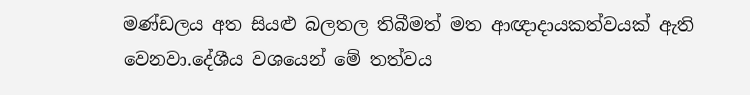මණ්ඩලය අත සියළු බලතල තිබීමත් මත ආඥාදායකත්වයක් ඇති වෙනවා.දේශීය වශයෙන් මේ තත්වය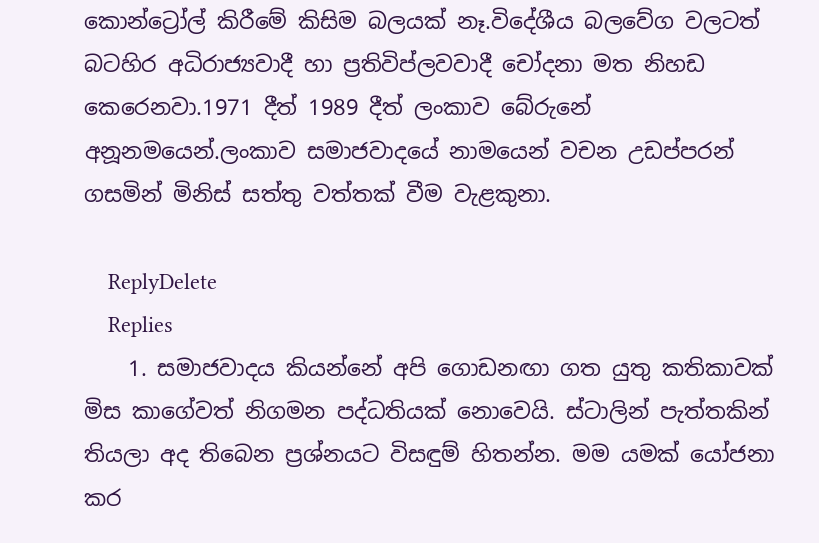කොන්ට්‍රෝල් කිරීමේ කිසිම බලයක් නෑ.විදේශීය බලවේග වලටත් බටහිර අධිරාජ්‍යවාදී හා ප්‍රතිවිප්ලවවාදී චෝදනා මත නිහඩ කෙරෙනවා.1971 දීත් 1989 දීත් ලංකාව බේරුනේ අනූනමයෙන්.ලංකාව සමාජවාදයේ නාමයෙන් වචන උඩප්පරන් ගසමින් මිනිස් සත්තු වත්තක් වීම වැළකුනා.

    ReplyDelete
    Replies
    1. සමාජවාදය කියන්නේ අපි ගොඩනඟා ගත යුතු කතිකාවක් මිස කාගේවත් නිගමන පද්ධතියක් නොවෙයි. ස්ටාලින් පැත්තකින් තියලා අද තිබෙන ප්‍රශ්නයට විසඳුම් හිතන්න. මම යමක් යෝජනා කර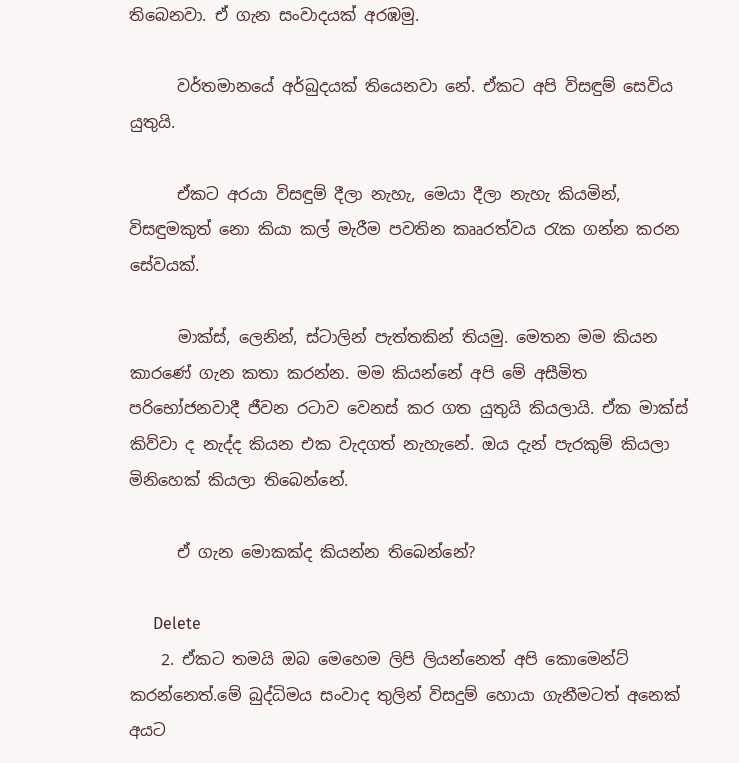තිබෙනවා. ඒ ගැන සංවාදයක් අරඹමු.

      වර්තමානයේ අර්බුදයක් ති‍යෙනවා නේ. ඒකට අපි විසඳුම් සෙවිය යුතුයි.

      ඒකට අරයා විසඳුම් දීලා නැහැ, මෙයා දීලා නැහැ කියමින්, විසඳුමකුත් නො කියා කල් මැරීම පවතින කෲරත්වය රැක ගන්න කරන සේවයක්.

      මාක්ස්, ලෙනින්, ස්ටාලින් පැත්තකින් තියමු. මෙතන මම කියන කාරණේ ගැන කතා කරන්න. මම කියන්නේ අපි මේ අසීමිත පරිභෝජනවාදී ජීවන රටාව වෙනස් කර ගත යුතුයි කියලායි. ඒක මාක්ස් කිව්වා ද නැද්ද කියන එක වැදගත් නැහැනේ. ඔය දැන් පැරකුම් කියලා මිනිහෙක් කියලා තිබෙන්නේ.

      ඒ ගැන මොකක්ද කියන්න තිබෙන්නේ?

      Delete
    2. ඒකට තමයි ඔබ මෙහෙම ලිපි ලියන්නෙත් අපි කොමෙන්ට් කරන්නෙත්.මේ බුද්ධිමය සංවාද තුලින් විසදුම් හොයා ගැනීමටත් අනෙක් අයට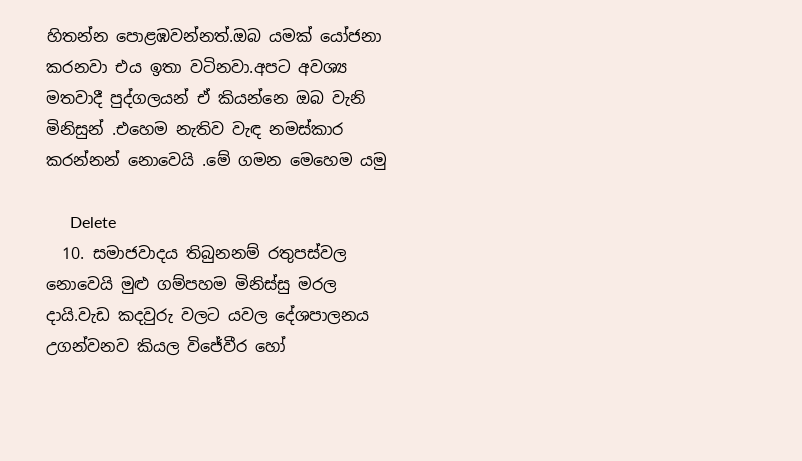හිතන්න පොළඹවන්නත්.ඔබ යමක් යෝජනා කරනවා එය ඉතා වටිනවා.අපට අවශ්‍ය මතවාදී පුද්ගලයන් ඒ කියන්නෙ ඔබ වැනි මිනිසුන් .එහෙම නැතිව වැඳ නමස්කාර කරන්නන් නොවෙයි .මේ ගමන මෙහෙම යමු

      Delete
  10. සමාජවාදය තිබුනනම් රතුපස්වල නොවෙයි මුළු ගම්පහම මිනිස්සු මරල දායි.වැඩ කදවුරු වලට යවල දේශපාලනය උගන්වනව කියල විජේවීර හෝ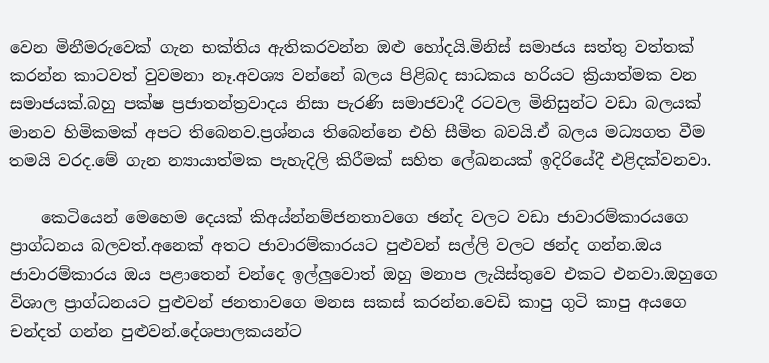වෙන මිනීමරුවෙක් ගැන භක්තිය ඇතිකරවන්න ඔළු හෝදයි.මිනිස් සමාජය සත්තු වත්තක් කරන්න කාටවත් වුවමනා නෑ.අවශ්‍ය වන්නේ බලය පිළිබද සාධකය හරියට ක්‍රියාත්මක වන සමාජයක්.බහු පක්ෂ ප්‍රජාතන්ත්‍රවාදය නිසා පැරණි සමාජවාදී රටවල මිනිසුන්ට වඩා බලයක් මානව හිමිකමක් අපට තිබෙනව.ප්‍රශ්නය තිබෙන්නෙ එහි සීමිත බවයි.ඒ බලය මධ්‍යගත වීම තමයි වරද.මේ ගැන න්‍යායාත්මක පැහැදිලි කිරීමක් සහිත ලේඛනයක් ඉදිරියේදී එළිදක්වනවා.

    කෙටියෙන් මෙහෙම දෙයක් කිඅය්න්නම්ජනතාවගෙ ඡන්ද වලට වඩා ජාවාරම්කාරයගෙ ප්‍රාග්ධනය බලවත්.අනෙක් අතට ජාවාරම්කාරයට පුළුවන් සල්ලි වලට ඡන්ද ගන්න.ඔය ජාවාරම්කාරය ඔය පළාතෙන් චන්දෙ ඉල්ලුවොත් ඔහු මනාප ලැයිස්තුවෙ එකට එනවා.ඔහුගෙ විශාල ප්‍රාග්ධනයට පුළුවන් ජනතාවගෙ මනස සකස් කරන්න.වෙඩි කාපු ගුටි කාපු අයගෙ චන්දත් ගන්න පුළුවන්.දේශපාලකයන්ට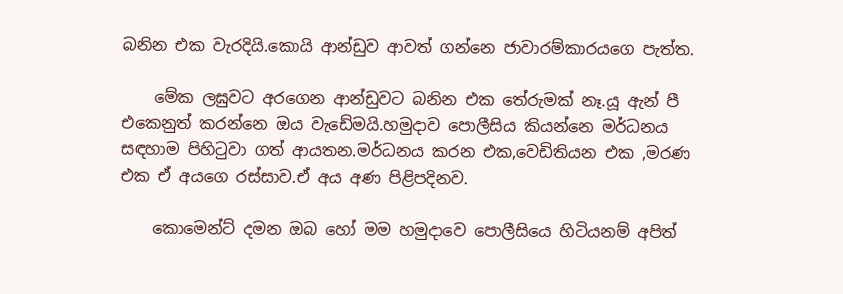බනින එක වැරදියි.කොයි ආන්ඩුව ආවත් ගන්නෙ ජාවාරම්කාරයගෙ පැත්ත.

    මේක ලඝුවට අරගෙන ආන්ඩුවට බනින එක තේරුමක් නෑ.යූ ඇන් පී එකෙනුත් කරන්නෙ ඔය වැඩේමයි.හමුදාව පොලීසිය කියන්නෙ මර්ධනය සඳහාම පිහිටුවා ගත් ආයතන.මර්ධනය කරන එක,වෙඩිතියන එක ,මරණ එක ඒ අයගෙ රස්සාව.ඒ අය අණ පිළිපදිනව.

    කොමෙන්ට් දමන ඔබ හෝ මම හමුදාවෙ පොලීසියෙ හිටියනම් අපිත්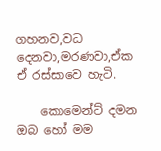ගහනව,වධ දෙනවා,මරණවා,ඒක ඒ රස්සාවෙ හැටි.

    කොමෙන්ට් දමන ඔබ හෝ මම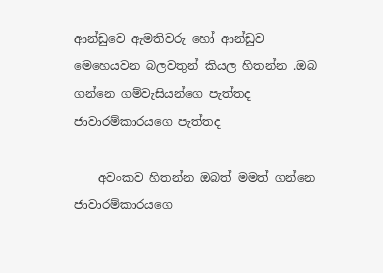ආන්ඩුවෙ ඇමතිවරු හෝ ආන්ඩුව මෙහෙයවන බලවතුන් කියල හිතන්න .ඔබ ගන්නෙ ගම්වැසියන්ගෙ පැත්තද ජාවාරම්කාරයගෙ පැත්තද

    අවංකව හිතන්න ඔබත් මමත් ගන්නෙ ජාවාරම්කාරයගෙ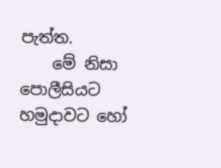පැත්ත.
    මේ නිසා පොලීසියට හමුදාවට හෝ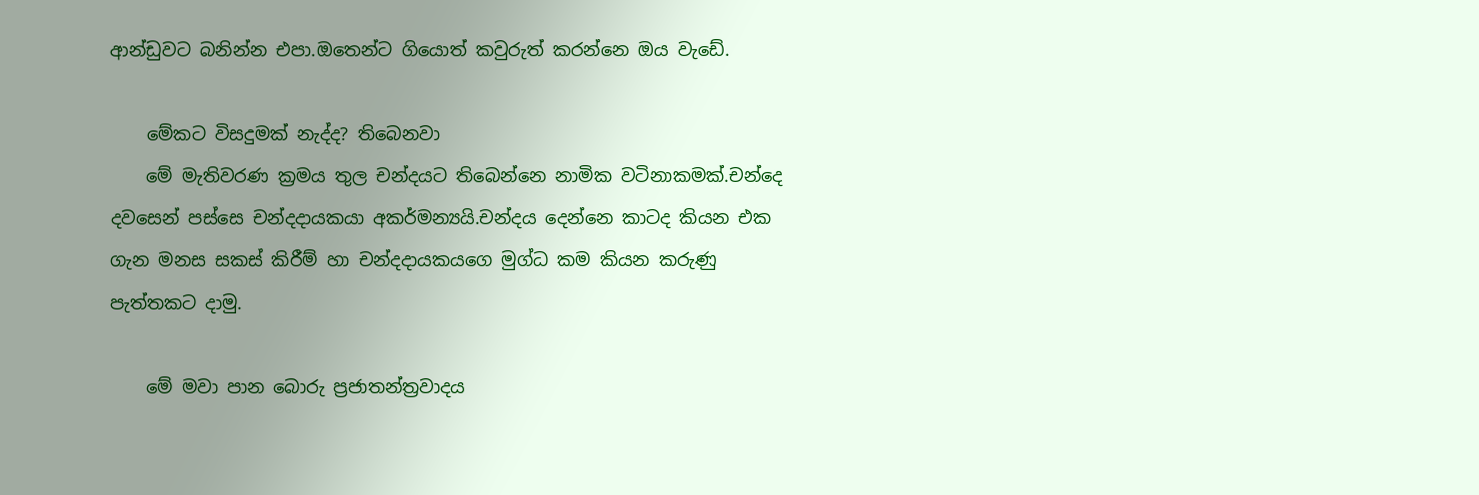ආන්ඩුවට බනින්න එපා.ඔතෙන්ට ගියොත් කවුරුත් කරන්නෙ ඔය වැඩේ.

    මේකට විසදුමක් නැද්ද? තිබෙනවා
    මේ මැතිවරණ ක්‍රමය තුල චන්දයට තිබෙන්නෙ නාමික වටිනාකමක්.චන්දෙ දවසෙන් පස්සෙ චන්දදායකයා අකර්මන්‍යයි.චන්දය දෙන්නෙ කාටද කියන එක ගැන මනස සකස් කිරීම් හා චන්දදායකයගෙ මුග්ධ කම කියන කරුණු පැත්තකට දාමු.

    මේ මවා පාන බොරු ප්‍රජාතන්ත්‍රවාදය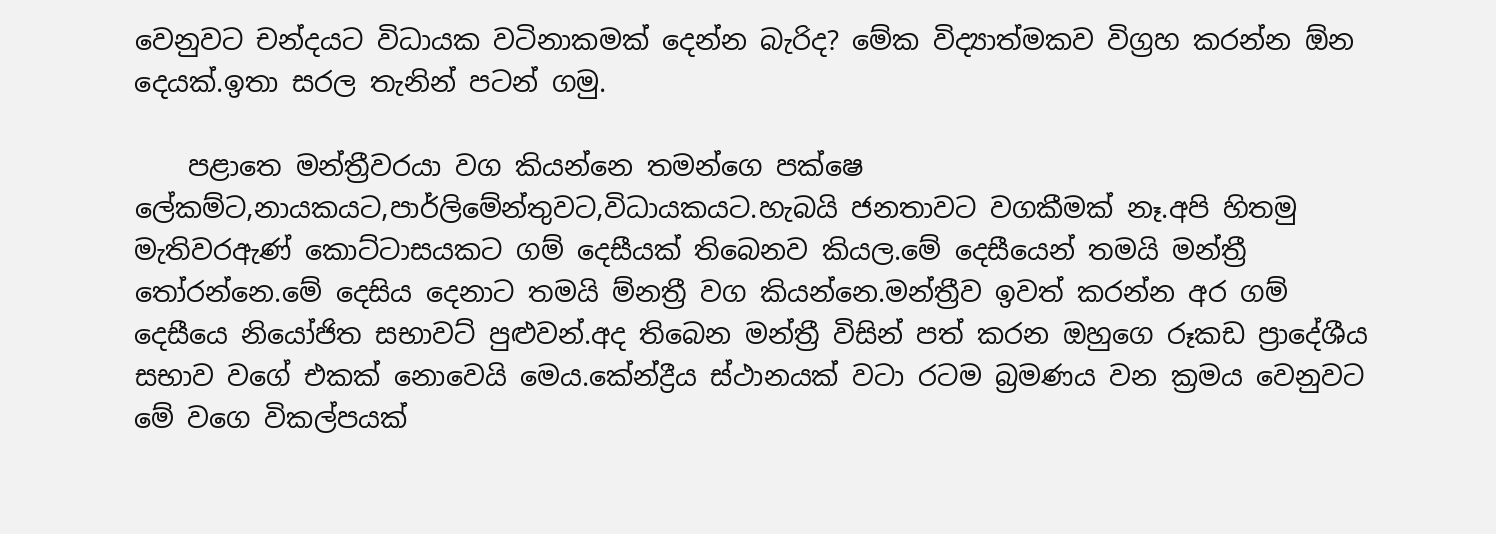වෙනුවට චන්දයට විධායක වටිනාකමක් දෙන්න බැරිද? මේක විද්‍යාත්මකව විග්‍රහ කරන්න ඕන දෙයක්.ඉතා සරල තැනින් පටන් ගමු.

    පළාතෙ මන්ත්‍රීවරයා වග කියන්නෙ තමන්ගෙ පක්ෂෙ ලේකම්ට,නායකයට,පාර්ලිමේන්තුවට,විධායකයට.හැබයි ජනතාවට වගකීමක් නෑ.අපි හිතමු මැතිවරඇණ් කොට්ටාසයකට ගම් දෙසීයක් තිබෙනව කියල.මේ දෙසීයෙන් තමයි මන්ත්‍රී තෝරන්නෙ.මේ දෙසිය දෙනාට තමයි ම්නත්‍රී වග කියන්නෙ.මන්ත්‍රීව ඉවත් කරන්න අර ගම් දෙසීයෙ නියෝජිත සභාවට් පුළුවන්.අද තිබෙන මන්ත්‍රී විසින් පත් කරන ඔහුගෙ රූකඩ ප්‍රාදේශීය සභාව වගේ එකක් නොවෙයි මෙය.කේන්ද්‍රීය ස්ථානයක් වටා රටම බ්‍රමණය වන ක්‍රමය වෙනුවට මේ වගෙ විකල්පයක්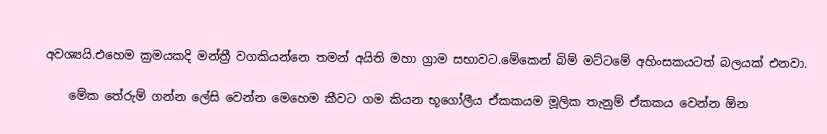අවශ්‍යයි.එහෙම ක්‍රමයකදි මන්ත්‍රී වගකියන්නෙ තමන් අයිති මහා ග්‍රාම සභාවට.මේකෙන් බිම් මට්ටමේ අහිංසකයටත් බලයක් එනවා.

    මේක තේරුම් ගන්න ලේසි වෙන්න මෙහෙම කීවට ගම කියන භූගෝලීය ඒකකයම මූලික තැනුම් ඒකකය වෙන්න ඕන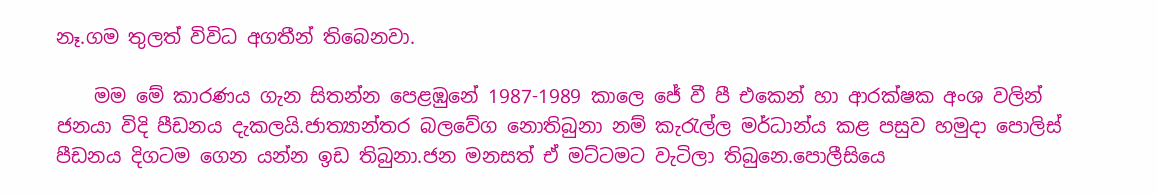නෑ.ගම තුලත් විවිධ අගතීන් තිබෙනවා.

    මම මේ කාරණය ගැන සිතන්න පෙළඹුනේ 1987-1989 කාලෙ ජේ වී පී එකෙන් හා ආරක්ෂක අංශ වලින් ජනයා විදි පීඩනය දැකලයි.ජාත්‍යාන්තර බලවේග නොතිබුනා නම් කැරැල්ල මර්ධාන්ය කළ පසුව හමුදා පොලිස් පීඩනය දිගටම ගෙන යන්න ඉඩ තිබුනා.ජන මනසත් ඒ මට්ටමට වැටිලා තිබුනෙ.පොලීසියෙ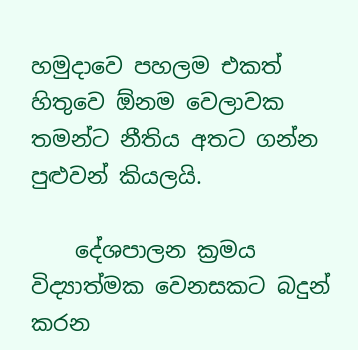හමුදාවෙ පහලම එකත් හිතුවෙ ඕනම වෙලාවක තමන්ට නීතිය අතට ගන්න පුළුවන් කියලයි.

    දේශපාලන ක්‍රමය විද්‍යාත්මක වෙනසකට බදුන් කරන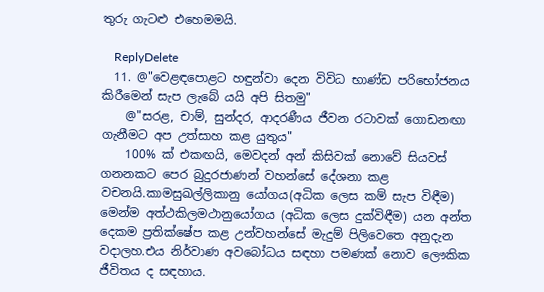තුරු ගැටළු එහෙමමයි.

    ReplyDelete
  11. @"වෙළඳපොළට හඳුන්වා දෙන විවිධ භාණ්ඩ පරිභෝජනය කිරීමෙන් සැප ලැබේ යයි අපි සිතමු"
    @"සරළ, චාම්, සුන්දර, ආදරණීය ජීවන රටාවක් ගොඩනඟා ගැනීමට අප උත්සාහ කළ යුතුය"
    100% ක් එකඟයි, මෙවදන් අන් කිසිවක් නොවේ සියවස් ගනනකට පෙර බුදුරජාණන් වහන්සේ දේශනා කළ වචනයි.කාමසුඛල්ලිකානු යෝගය(අධික ලෙස කම් සැප විඳීම) මෙන්ම අත්ථකිලමථානුයෝගය (අධික ලෙස දුක්විඳීම) යන අන්ත දෙකම ප්‍රතික්ෂේප කළ උන්වහන්සේ මැදුම් පිලිවෙතෙ අනුදැන වදාලහ.එය නිර්වාණ අවබෝධය සඳහා පමණක් නොව ලෞකික ජීවිතය ද සඳහාය.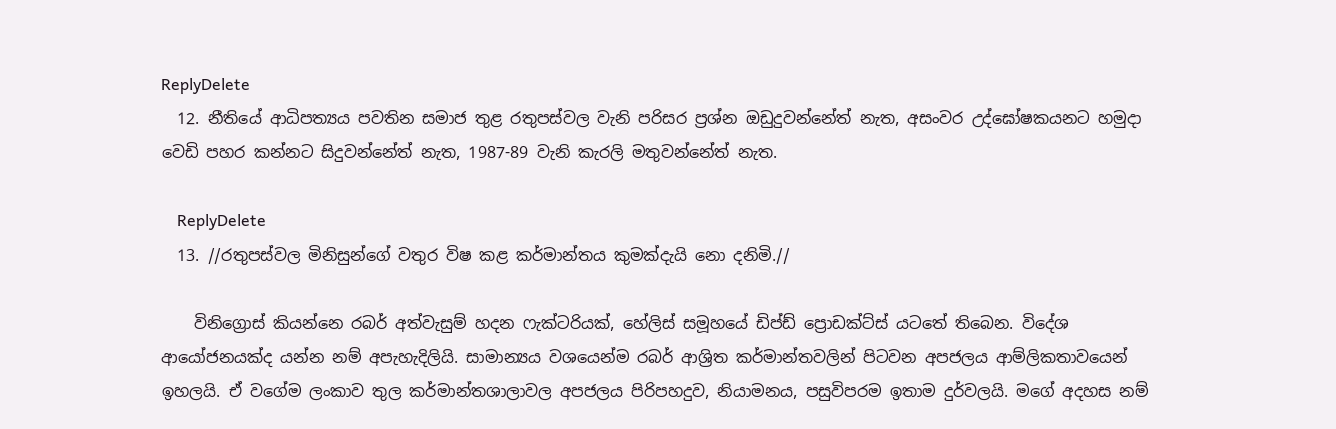ReplyDelete
  12. නීතියේ ආධිපත්‍යය පවතින සමාජ තුළ රතුපස්වල වැනි පරිසර ප්‍රශ්න ඔඩුදුවන්නේත් නැත, අසංවර උද්ඝෝෂකයනට හමුදා වෙඩි පහර කන්නට සිදුවන්නේත් නැත, 1987-89 වැනි කැරලි මතුවන්නේත් නැත.

    ReplyDelete
  13. //රතුපස්වල මිනිසුන්ගේ වතුර විෂ කළ කර්මාන්තය කුමක්දැයි නො දනිමි.//

    විනිග්‍රොස් කියන්නෙ රබර් අත්වැසුම් හදන ෆැක්ටරියක්, හේලිස් සමූහයේ ඩිප්ඩ් ප්‍රොඩක්ට්ස් යටතේ තිබෙන. විදේශ ආයෝජනයක්ද යන්න නම් අපැහැදිලියි. සාමාන්‍යය වශයෙන්ම රබර් ආශ්‍රිත කර්මාන්තවලින් පිටවන අපජලය ආම්ලිකතාවයෙන් ඉහලයි. ඒ වගේම ලංකාව තුල කර්මාන්තශාලාවල අපජලය පිරිපහදුව, නියාමනය, පසුවිපරම ඉතාම දුර්වලයි. මගේ අදහස නම්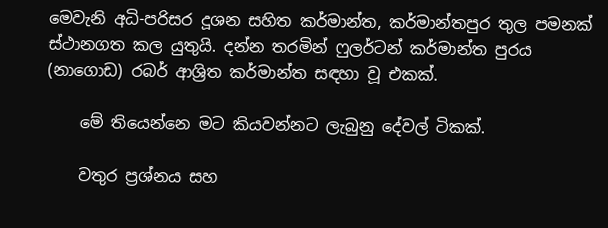මෙවැනි අධි-පරිසර දූශන සහිත කර්මාන්ත, කර්මාන්තපුර තුල පමනක් ස්ථානගත කල යුතුයි. දන්න තරමින් ෆුලර්ටන් කර්මාන්ත පුරය (නාගොඩ) රබර් ආශ්‍රිත කර්මාන්ත සඳහා වූ එකක්.

    මේ තියෙන්නෙ මට කියවන්නට ලැබුනු දේවල් ටිකක්.

    වතුර ප්‍රශ්නය සහ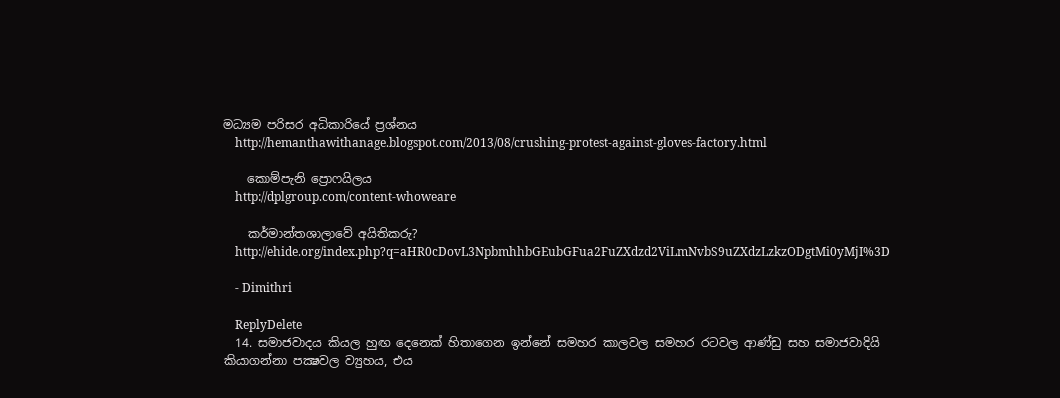මධ්‍යම පරිසර අධිකාරියේ ප්‍රශ්නය
    http://hemanthawithanage.blogspot.com/2013/08/crushing-protest-against-gloves-factory.html

    කොම්පැනි ප්‍රොෆයිලය
    http://dplgroup.com/content-whoweare

    කර්මාන්තශාලාවේ අයිතිකරු?
    http://ehide.org/index.php?q=aHR0cDovL3NpbmhhbGEubGFua2FuZXdzd2ViLmNvbS9uZXdzLzkzODgtMi0yMjI%3D

    - Dimithri

    ReplyDelete
  14. සමාජවාදය කියල හුඟ දෙනෙක් හිතාගෙන ඉන්නේ සමහර කාලවල සමහර රටවල ආණ්ඩු සහ සමාජවාදියි කියාගන්නා පක්‍ෂවල ව්‍යුහය, එය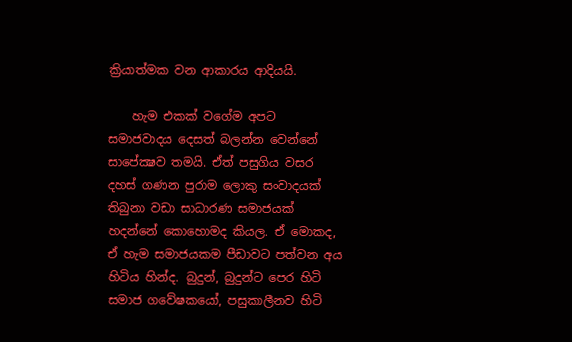ක්‍රියාත්මක වන ආකාරය ආදියයි.

    හැම එකක් වගේම අපට සමාජවාදය දෙසත් බලන්න වෙන්නේ සාපේක්‍ෂව තමයි. ඒත් පසුගිය වසර දහස් ගණන පුරාම ලොකු සංවාදයක් තිබුනා වඩා සාධාරණ සමාජයක් හදන්නේ කොහොමද කියල. ඒ මොකද, ඒ හැම සමාජයකම පීඩාවට පත්වන අය හිටිය හින්ද. බුදුන්, බුදුන්ට පෙර හිටි සමාජ ගවේෂකයෝ, පසුකාලීනව හිටි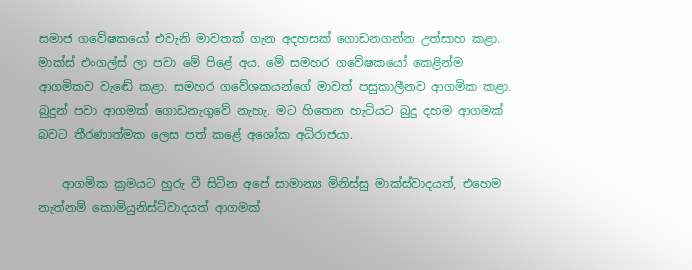සමාජ ගවේෂකයෝ එවැනි මාවතක් ගැන අදහසක් ගොඩනගන්න උත්සාහ කළා. මාක්ස් එංගල්ස් ලා පවා මේ පිළේ අය. මේ සමහර ගවේෂකයෝ කෙළින්ම ආගමිකව වැඬේ කළා. සමහර ගවේශකයන්ගේ මාවත් පසුකාලීනව ආගමික කළා. බුදුන් පවා ආගමක් ගොඩනැගුවේ නැහැ. මට හිතෙන හැටියට බුදු දහම ආගමක් බවට තීරණාත්මක ලෙස පත් කළේ අශෝක අධිරාජයා.

    ආගමික ක්‍රමයට හුරු වී සිටින අපේ සාමාන්‍ය මිනිස්සු මාක්ස්වාදයත්, එහෙම නැත්නම් කොමියුනිස්ට්වාදයත් ආගමක්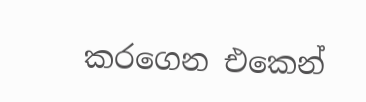කරගෙන එකෙන්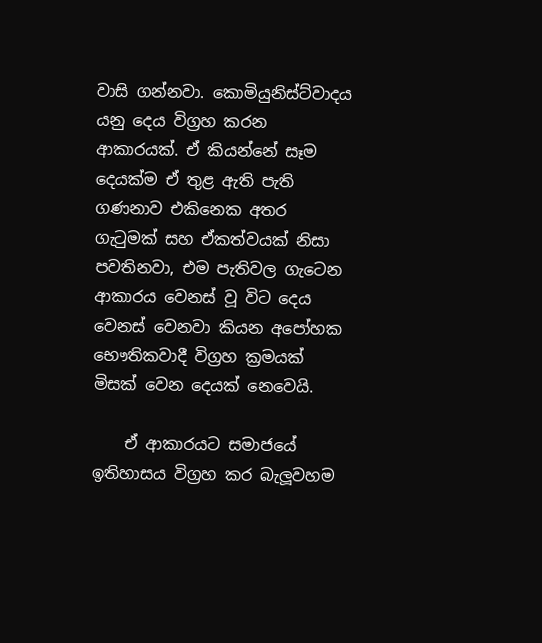වාසි ගන්නවා. කොමියුනිස්ට්වාදය යනු දෙය විග්‍රහ කරන ආකාරයක්. ඒ කියන්නේ සෑම දෙයක්ම ඒ තුළ ඇති පැති ගණනාව එකිනෙක අතර ගැටුමක් සහ ඒකත්වයක් නිසා පවතිනවා, එම පැතිවල ගැටෙන ආකාරය වෙනස් වූ විට දෙය වෙනස් වෙනවා කියන අපෝහක භෞතිකවාදී විග්‍රහ ක්‍රමයක් මිසක් වෙන දෙයක් නෙවෙයි.

    ඒ ආකාරයට සමාජයේ ඉතිහාසය විග්‍රහ කර බැලූවහම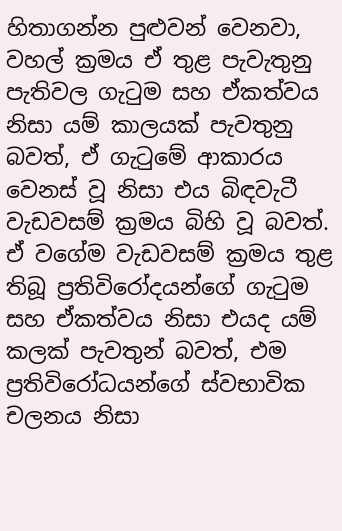හිතාගන්න පුළුවන් වෙනවා, වහල් ක්‍රමය ඒ තුළ පැවැතුනු පැතිවල ගැටුම සහ ඒකත්වය නිසා යම් කාලයක් පැවතුනු බවත්, ඒ ගැටුමේ ආකාරය වෙනස් වූ නිසා එය බිඳවැටී වැඩවසම් ක්‍රමය බිහි වූ බවත්. ඒ වගේම වැඩවසම් ක්‍රමය තුළ තිබූ ප්‍රතිවිරෝදයන්ගේ ගැටුම සහ ඒකත්වය නිසා එයද යම් කලක් පැවතුන් බවත්, එම ප්‍රතිවිරෝධයන්ගේ ස්වභාවික චලනය නිසා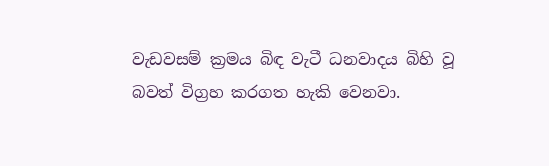වැඩවසම් ක්‍රමය බිඳ වැටී ධනවාදය බිහි වූ බවත් විග්‍රහ කරගත හැකි වෙනවා.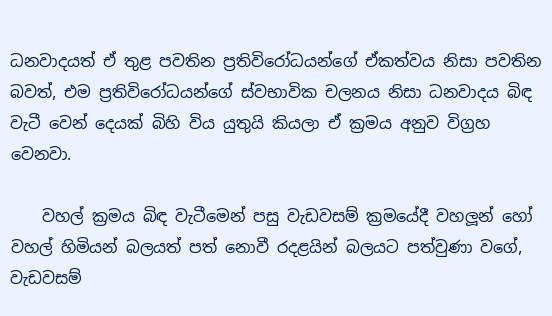ධනවාදයත් ඒ තුළ පවතින ප්‍රතිවිරෝධයන්ගේ ඒකත්වය නිසා පවතින බවත්, එම ප්‍රතිවිරෝධයන්ගේ ස්වභාවික චලනය නිසා ධනවාදය බිඳ වැටී වෙන් දෙයක් බිහි විය යුතුයි කියලා ඒ ක්‍රමය අනුව විග්‍රහ වෙනවා.

    වහල් ක්‍රමය බිඳ වැටීමෙන් පසු වැඩවසම් ක්‍රමයේදී වහලූන් හෝ වහල් හිමියන් බලයත් පත් නොවී රදළයින් බලයට පත්වුණා වගේ, වැඩවසම්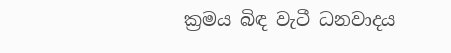ක්‍රමය බිඳ වැටී ධනවාදය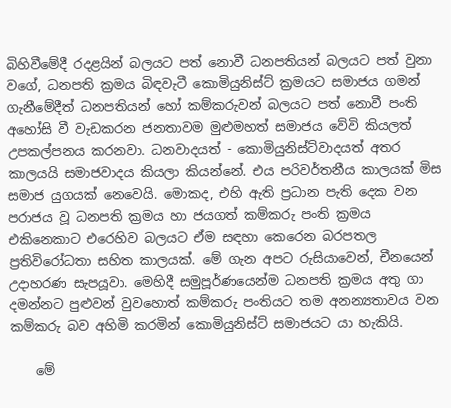බිහිවීමේදී රදළයින් බලයට පත් නොවී ධනපතියන් බලයට පත් වුනා වගේ, ධනපති ක්‍රමය බිඳවැටී කොමියුනිස්ට් ක්‍රමයට සමාජය ගමන් ගැනීමේදීත් ධනපතියන් හෝ කම්කරුවන් බලයට පත් නොවී පංති අහෝසි වී වැඩකරන ජනතාවම මුළුමහත් සමාජය වේවි කියලත් උපකල්පනය කරනවා. ධනවාදයත් - කොමියුනිස්ට්වාදයත් අතර කාලයයි සමාජවාදය කියලා කියන්නේ. එය පරිවර්තනීය කාලයක් මිස සමාජ යුගයක් නෙවෙයි. මොකද, එහි ඇති ප්‍රධාන පැති දෙක වන පරාජය වූ ධනපති ක්‍රමය හා ජයගත් කම්කරු පංති ක්‍රමය එකිනෙකාට එරෙහිව බලයට ඒම සඳහා කෙරෙන බරපතල ප්‍රතිවිරෝධතා සහිත කාලයක්. මේ ගැන අපට රුසියාවෙන්, චීනයෙන් උදාහරණ සැපයූවා. මෙහිදී සමුපූර්ණයෙන්ම ධනපති ක්‍රමය අතු ගා දමන්නට පුළුවන් වුවහොත් කම්කරු පංතියට තම අනන්‍යතාවය වන කම්කරු බව අහිමි කරමින් කොමියුනිස්ට් සමාජයට යා හැකියි.

    මේ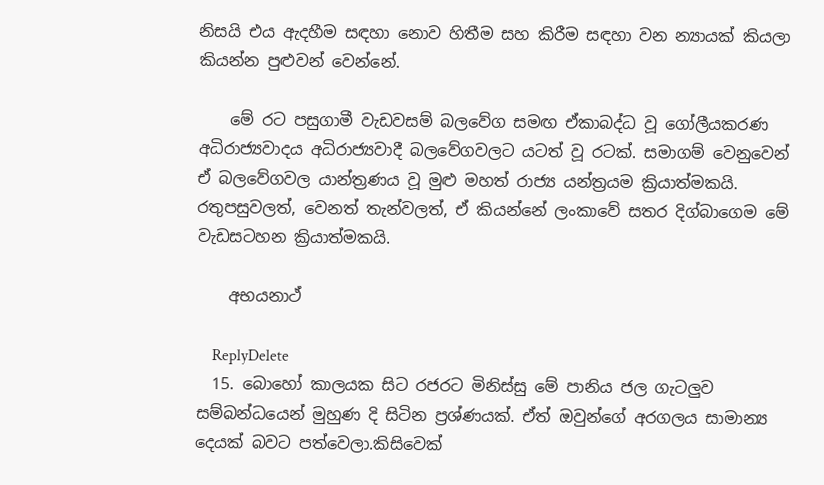නිසයි එය ඇදහීම සඳහා නොව හිතීම සහ කිරීම සඳහා වන න්‍යායක් කියලා කියන්න පුළුවන් වෙන්නේ.

    මේ රට පසුගාමී වැඩවසම් බලවේග සමඟ ඒකාබද්ධ වූ ගෝලීයකරණ අධිරාජ්‍යවාදය අධිරාජ්‍යවාදී බලවේගවලට යටත් වූ රටක්. සමාගම් වෙනුවෙන් ඒ බලවේගවල යාන්ත්‍රණය වූ මුළු මහත් රාජ්‍ය යන්ත්‍රයම ක්‍රියාත්මකයි. රතුපසුවලත්, වෙනත් තැන්වලත්, ඒ කියන්නේ ලංකාවේ සතර දිග්බාගෙම මේ වැඩසටහන ක්‍රියාත්මකයි.

    අභයනාථ්

    ReplyDelete
  15. බොහෝ කාලයක සිට රජරට මිනිස්සු මේ පානිය ජල ගැටලුව සම්බන්ධයෙන් මුහුණ දි සිටින ප්‍රශ්ණයක්. ඒත් ඔවුන්ගේ අරගලය සාමාන්‍ය දෙයක් බවට පත්වෙලා.කිසිවෙක්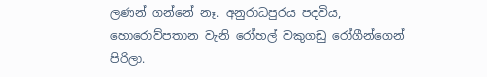ලණන් ගන්නේ නෑ. අනුරාධපුරය පදවිය, හොරොව්පතාන වැනි රෝහල් වකුගඩු රෝගීන්ගෙන් පිරිලා.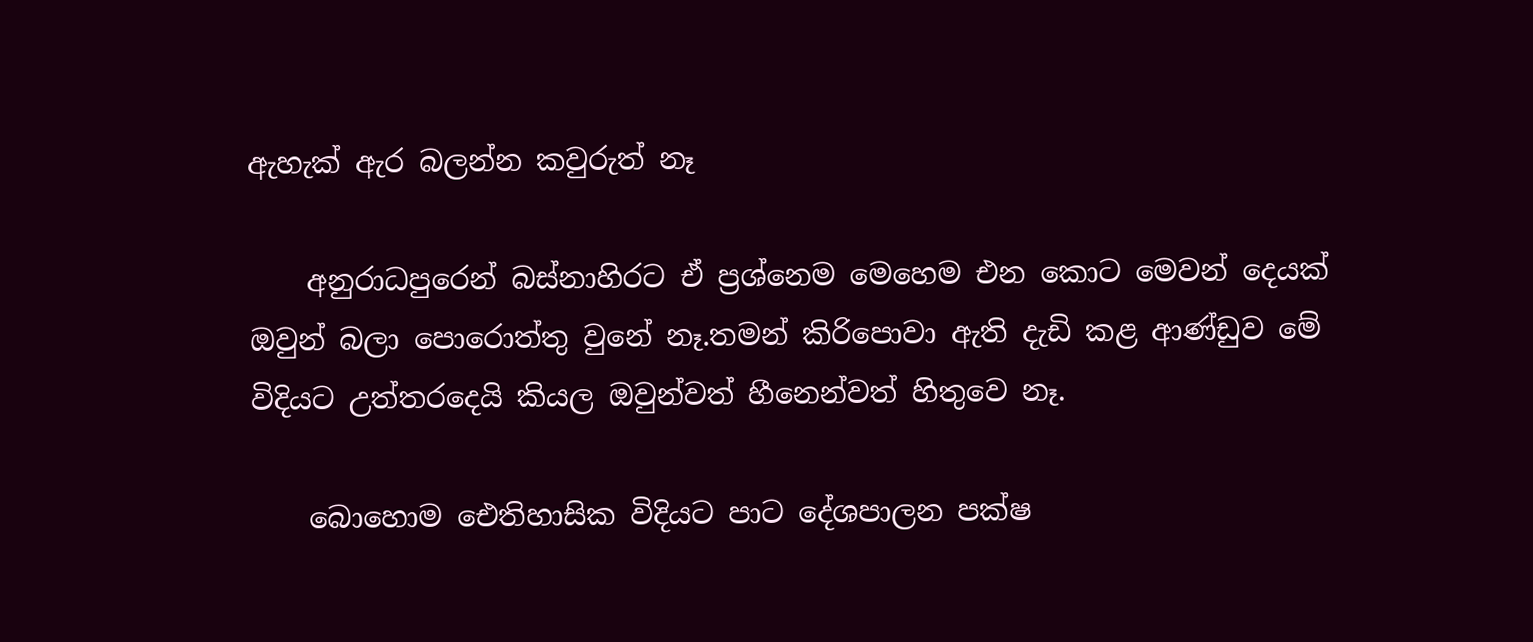ඇහැක් ඇර බලන්න කවුරුත් නෑ

    අනුරාධපුරෙන් බස්නාහිරට ඒ ප්‍රශ්නෙම මෙහෙම එන කොට මෙවන් දෙයක් ඔවුන් බලා පොරොත්තු වුනේ නෑ.තමන් කිරිපොවා ඇති දැඩි කළ ආණ්ඩුව මේ විදියට උත්තරදෙයි කියල ඔවුන්වත් හීනෙන්වත් හිතුවෙ නෑ.

    බොහොම ඓතිහාසික විදියට පාට දේශපාලන පක්ෂ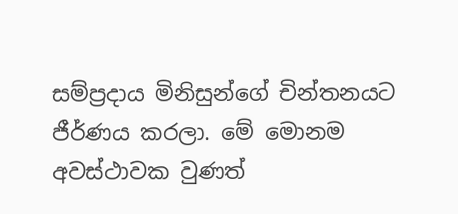සම්ප්‍රදාය මිනිසුන්ගේ චින්තනයට ජීර්ණය කරලා. මේ මොනම අවස්ථාවක වුණත්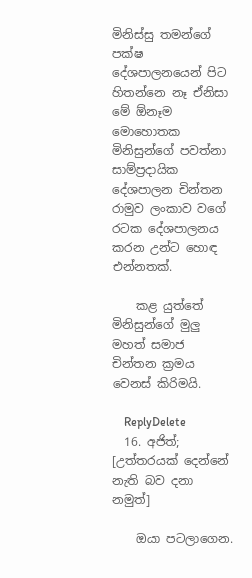මිනිස්සු තමන්ගේ පක්ෂ දේශපාලනයෙන් පිට හිතන්නෙ නෑ ඒනිසා මේ ඕනෑම මොහොතක මිනිසුන්ගේ පවත්නා සාම්ප්‍රදායික දේශපාලන චින්තන රාමුව ‍ලංකාව වගේ රටක දේශපාලනය කරන උන්ට හොඳ එන්නතක්.

    කළ යුත්තේ මිනිසුන්ගේ මුලු මහත් සමාජ චින්තන ක්‍රමය වෙනස් කිරිමයි.

    ReplyDelete
  16. අජිත්; [උත්තරයක්‌ දෙන්නේ නැති බව දනා නමුත්]

    ඔයා පටලාගෙන.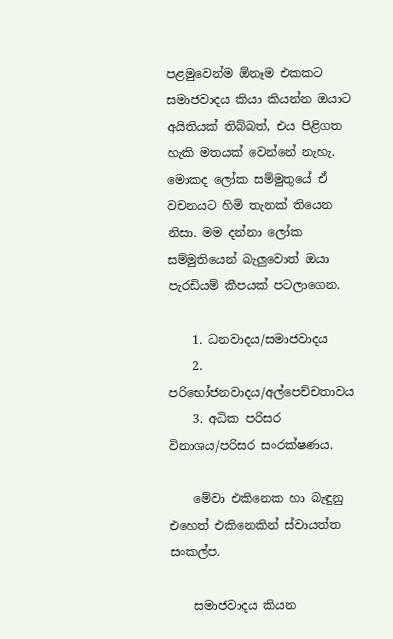පළමුවෙන්ම ඕනෑම එකකට සමාජවාදය කියා කියන්න ඔයාට අයිතියක් තිබ්බත්, එය පිළිගත හැකි මතයක් වෙන්නේ නැහැ. මොකද ලෝක සම්මුතුයේ ඒ වචනයට හිමි තැනක් තියෙන නිසා. මම දන්නා ලෝක සම්මුතියෙන් බැලුවොත් ඔයා පැරඩියම් කීපයක් පටලාගෙන.

    1. ධනවාදය/සමාජවාදය
    2. පරිභෝජනවාදය/අල්පෙච්චතාවය
    3. අධික පරිසර විනාශය/පරිසර සංරක්ෂණය.

    මේවා එකිනෙක හා බැඳුනු එහෙත් එකිනෙකින් ස්වායත්ත සංකල්ප.

    සමාජවාදය කියන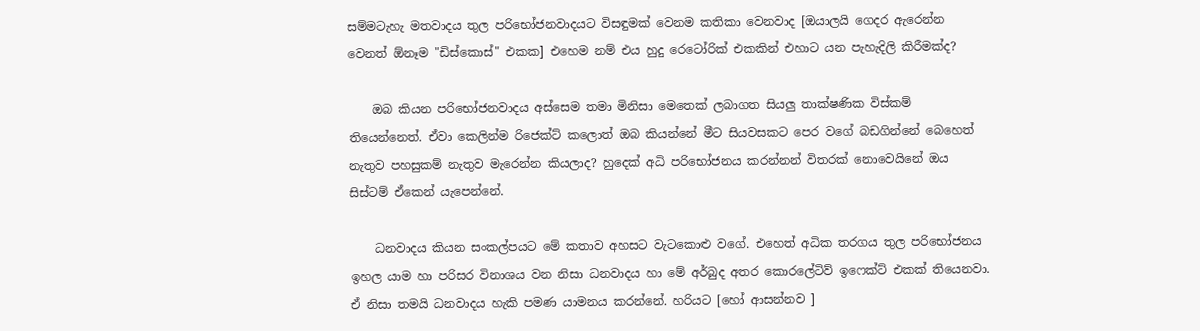සම්මටැහැ මතවාදය තුල පරිභෝජනවාදයට විසඳුමක් වෙනම කතිකා වෙනවාද [ඔයාලයි ගෙදර ඇරෙන්න වෙනත් ඕනෑම "ඩිස්කොස්" එකක] එහෙම නම් එය හුදු රෙටෝරික් එකකින් එහාට යන පැහැදිලි කිරීමක්ද?

    ඔබ කියන පරිභෝජනවාදය අස්සෙම තමා මිනිසා මෙතෙක් ලබාගත සියලු තාක්ෂණික විස්කම් තියෙන්නෙත්. ඒවා කෙලින්ම රිජෙක්ට් කලොත් ඔබ කියන්නේ මීට සියවසකට පෙර වගේ බඩගින්නේ බෙහෙත් නැතුව පහසුකම් නැතුව මැරෙන්න කියලාද? හුදෙක් අධි පරිභෝජනය කරන්නන් විතරක් නොවෙයිනේ ඔය සිස්ටම් ඒකෙන් යැපෙන්නේ.

    ධනවාදය කියන සංකල්පයට මේ කතාව අහසට වැටකොළු වගේ. එහෙත් අධික තරගය තුල පරිභෝජනය ඉහල යාම හා පරිසර විනාශය වන නිසා ධනවාදය හා මේ අර්බුද අතර කොරලේටිව් ඉෆෙක්ට් එකක් තියෙනවා. ඒ නිසා තමයි ධනවාදය හැකි පමණ යාමනය කරන්නේ. හරියට [හෝ ආසන්නව ]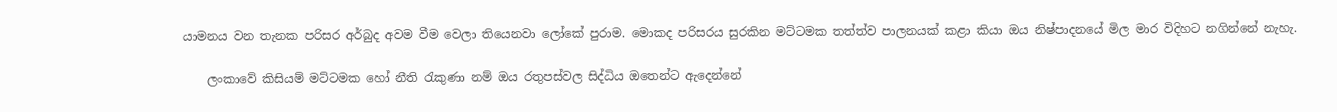යාමනය වන තැනක පරිසර අර්බුද අවම වීම වෙලා තියෙනවා ලෝකේ පුරාම. මොකද පරිසරය සුරකින මට්ටමක තත්ත්ව පාලනයක් කළා කියා ඔය නිෂ්පාදනයේ මිල මාර විදිහට නගින්නේ නැහැ.

    ලංකාවේ කිසියම් මට්ටමක හෝ නීති රැකුණා නම් ඔය රතුපස්වල සිද්ධිය ඔතෙන්ට ඇදෙන්නේ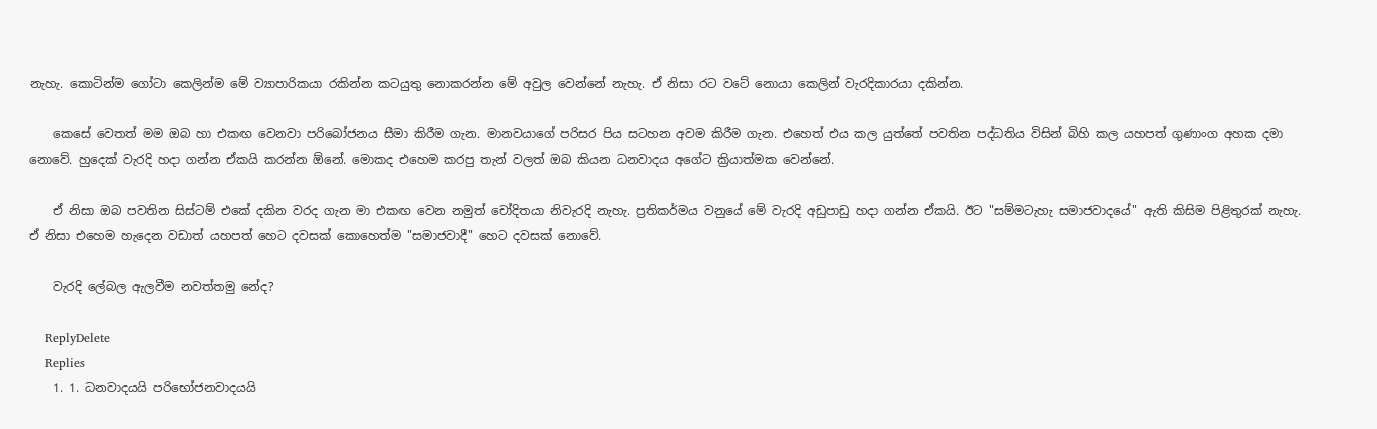නැහැ. කොටින්ම ගෝටා කෙලින්ම මේ ව්‍යාපාරිකයා රකින්න කටයුතු නොකරන්න මේ අවුල වෙන්නේ නැහැ. ඒ නිසා රට වටේ නොයා කෙලින් වැරදිකාරයා දකින්න.

    කෙසේ වෙතත් මම ඔබ හා එකඟ වෙනවා පරිබෝජනය සීමා කිරීම ගැන. මානවයාගේ පරිසර පිය සටහන අවම කිරීම ගැන. එහෙත් එය කල යුත්තේ පවතින පද්ධතිය විසින් බිහි කල යහපත් ගුණාංග අහක දමා නොවේ. හුදෙක් වැරදි හදා ගන්න ඒකයි කරන්න ඕනේ. මොකද එහෙම කරපු තැන් වලත් ඔබ කියන ධනවාදය අගේට ක්‍රියාත්මක වෙන්නේ.

    ඒ නිසා ඔබ පවතින සිස්ටම් එකේ දකින වරද ගැන මා එකඟ වෙන නමුත් චෝදිතයා නිවැරදි නැහැ. ප්‍රතිකර්මය වනුයේ මේ වැරදි අඩුපාඩු හදා ගන්න ඒකයි. ඊට "සම්මටැහැ සමාජවාදයේ" ඇති කිසිම පිළිතුරක් නැහැ. ඒ නිසා එහෙම හැදෙන වඩාත් යහපත් හෙට දවසක් කොහෙත්ම "සමාජවාදී" හෙට දවසක් නොවේ.

    වැරදි ලේබල ඇලවීම නවත්තමු නේද?

    ReplyDelete
    Replies
    1. 1. ධනවාදයයි පරිභෝජනවාදයයි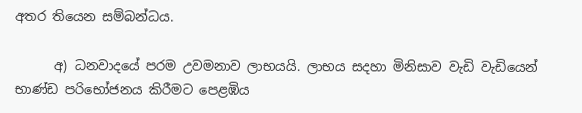අතර තියෙන සම්බන්ධය.

      අ) ධනවාදයේ පරම උවමනාව ලාභයයි. ලාභය සදහා මිනිසාව වැඩි වැඩියෙන් භාණ්ඩ පරිභෝජනය කිරීමට පෙළඹිය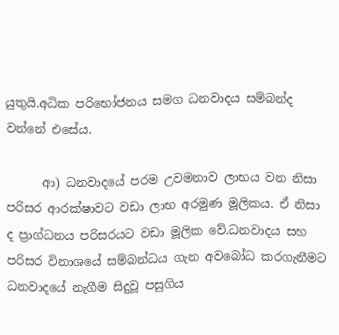යුතුයි.අධික පරිභෝජනය සමග ධනවාදය සම්බන්ද වන්නේ එසේය.

      ආ) ධනවාදයේ පරම උවමනාව ලාභය වන නිසා පරිසර ආරක්ෂාවට වඩා ලාභ අරමුණ මූලිකය. ඒ නිසා ද ප්‍රාග්ධනය පරිසරයට වඩා මූලික වේ.ධනවාදය සහ පරිසර විනාශයේ සම්බන්ධය ගැන අවබෝධ කරගැනීමට ධනවාදයේ නැගීම සිදුවූ පසුගිය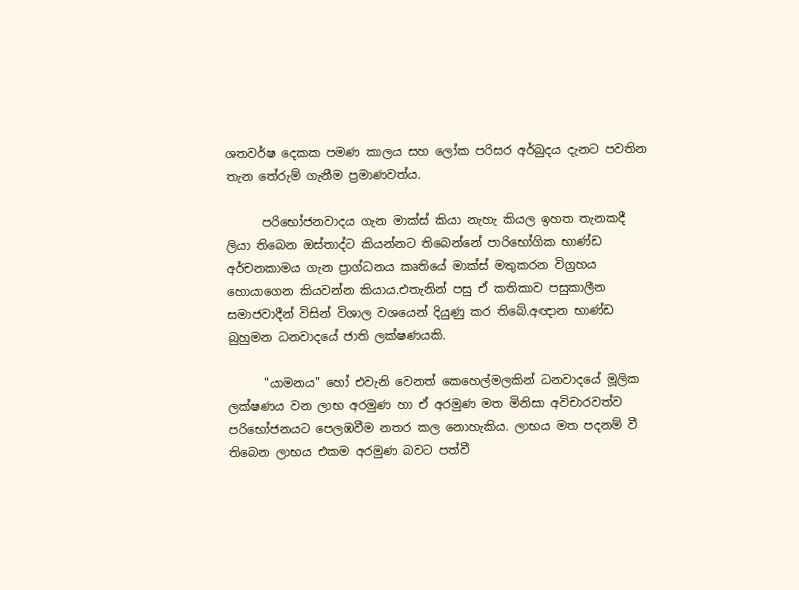ශතවර්ෂ දෙකක පමණ කාලය සහ ලෝක පරිසර අර්බුදය දැනට පවතින තැන තේරුම් ගැනීම ප්‍රමාණවත්ය.

      පරිභෝජනවාදය ගැන මාක්ස් කියා නැහැ කියල ඉහත තැනකදී ලියා තිබෙන ඔස්තාද්ට කියන්නට තිබෙන්නේ පාරිභෝගික භාණ්ඩ අර්චනකාමය ගැන ප්‍රාග්ධනය කෘතියේ මාක්ස් මතුකරන විග්‍රහය හොයාගෙන කියවන්න කියාය.එතැනින් පසු ඒ කතිකාව පසුකාලීන සමාජවාදීන් විසින් විශාල වශයෙන් දියුණු කර තිබේ.අඥාන භාණ්ඩ බුහුමන ධනවාදයේ ජාති ලක්ෂණයකි.

      "යාමනය" හෝ එවැනි වෙනත් කෙහෙල්මලකින් ධනවාදයේ මූලික ලක්ෂණය වන ලාභ අරමුණ හා ඒ අරමුණ මත මිනිසා අවිචාරවත්ව පරිභෝජනයට පෙලඹවීම නතර කල නොහැකිය. ලාභය මත පදනම් වී තිබෙන ලාභය එකම අරමුණ බවට පත්වී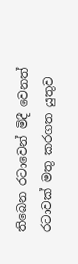තිබෙන රටාවෙන් මිදී වෙනත් රටාවක් මතු කරගත යුතුව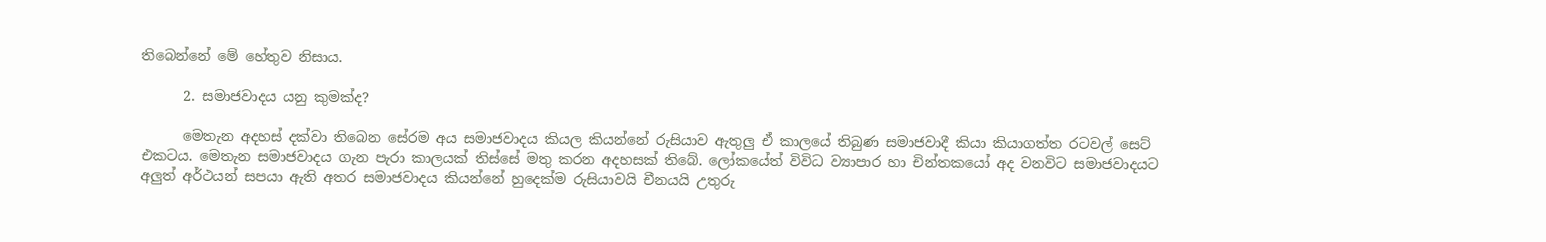තිබෙන්නේ මේ හේතුව නිසාය.

      2. සමාජවාදය යනු කුමක්ද?

      මෙතැන අදහස් දක්වා තිබෙන සේරම අය සමාජවාදය කියල කියන්නේ රුසියාව ඇතුලු ඒ කාලයේ තිබුණ සමාජවාදී කියා කියාගත්ත රටවල් සෙට් එකටය. මෙතැන සමාජවාදය ගැන පැරා කාලයක් තිස්සේ මතු කරන අදහසක් තිබේ. ලෝකයේත් විවිධ ව්‍යාපාර හා චින්තකයෝ අද වනවිට සමාජවාදයට අලුත් අර්ථයන් සපයා ඇති අතර සමාජවාදය කියන්නේ හුදෙක්ම රුසියාවයි චීනයයි උතුරු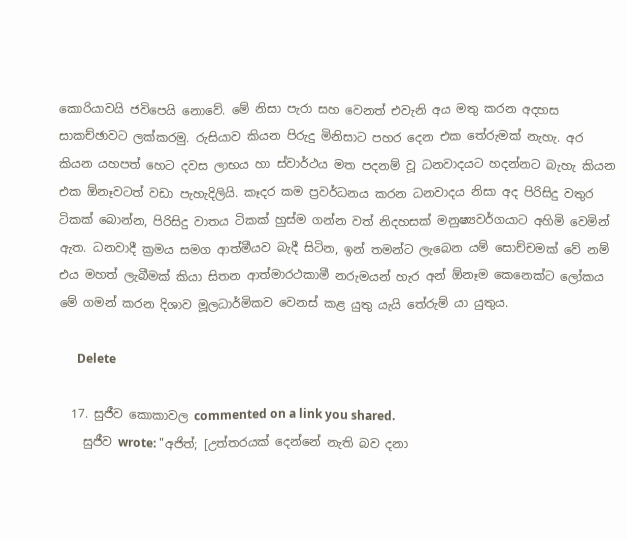කොරියාවයි ජවිපෙයි නොවේ. මේ නිසා පැරා සහ වෙනත් එවැනි අය මතු කරන අදහස සාකච්ඡාවට ලක්කරමු. රුසියාව කියන පිරුදු මිනිසාට පහර දෙන එක තේරුමක් නැහැ. අර කියන යහපත් හෙට දවස ලාභය හා ස්වාර්ථය මත පදනම් වූ ධනවාදයට හදන්නට බැහැ කියන එක ඕනෑවටත් වඩා පැහැදිලියි. කෑදර කම ප්‍රවර්ධනය කරන ධනවාදය නිසා අද පිරිසිදු වතුර ටිකක් බොන්න, පිරිසිදු වාතය ටිකක් හුස්ම ගන්න වත් නිදහසක් මනුෂ්‍යවර්ගයාට අහිමි වෙමින් ඇත. ධනවාදී ක්‍රමය සමග ආත්මීයව බැදී සිටින, ඉන් තමන්ට ලැබෙන යම් සොච්චමක් වේ නම් එය මහත් ලැබීමක් කියා සිතන ආත්මාරථකාමී නරුමයන් හැර අන් ඕනෑම කෙනෙක්ට ලෝකය මේ ගමන් කරන දිශාව මූලධාර්මිකව වෙනස් කළ යුතු යැයි තේරුම් යා යුතුය.

      Delete

  17. සුජීව කොකාවල commented on a link you shared.
    සුජීව wrote: "අජිත්; [උත්තරයක්‌ දෙන්නේ නැති බව දනා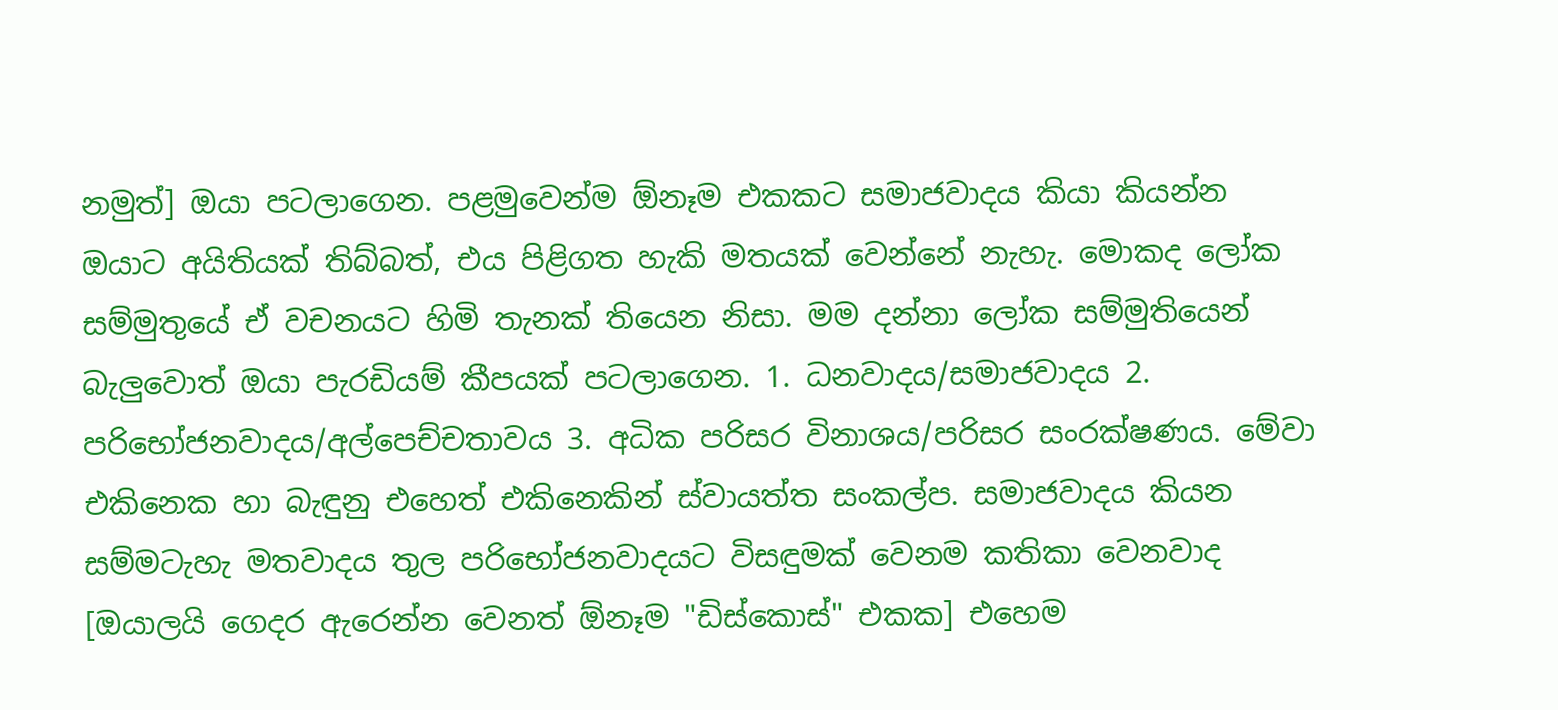නමුත්] ඔයා පටලාගෙන. පළමුවෙන්ම ඕනෑම එකකට සමාජවාදය කියා කියන්න ඔයාට අයිතියක් තිබ්බත්, එය පිළිගත හැකි මතයක් වෙන්නේ නැහැ. මොකද ලෝක සම්මුතුයේ ඒ වචනයට හිමි තැනක් තියෙන නිසා. මම දන්නා ලෝක සම්මුතියෙන් බැලුවොත් ඔයා පැරඩියම් කීපයක් පටලාගෙන. 1. ධනවාදය/සමාජවාදය 2. පරිභෝජනවාදය/අල්පෙච්චතාවය 3. අධික පරිසර විනාශය/පරිසර සංරක්ෂණය. මේවා එකිනෙක හා බැඳුනු එහෙත් එකිනෙකින් ස්වායත්ත සංකල්ප. සමාජවාදය කියන සම්මටැහැ මතවාදය තුල පරිභෝජනවාදයට විසඳුමක් වෙනම කතිකා වෙනවාද [ඔයාලයි ගෙදර ඇරෙන්න වෙනත් ඕනෑම "ඩිස්කොස්" එකක] එහෙම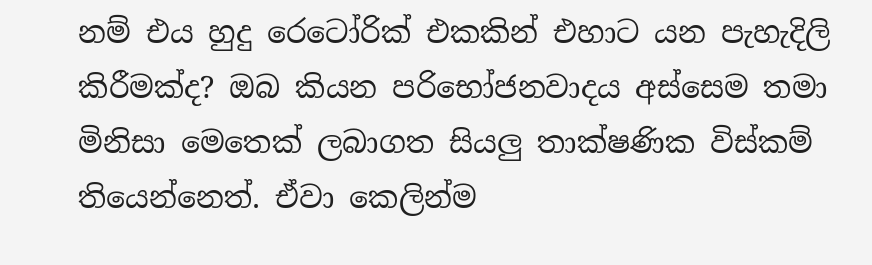නම් එය හුදු රෙටෝරික් එකකින් එහාට යන පැහැදිලි කිරීමක්ද? ඔබ කියන පරිභෝජනවාදය අස්සෙම තමා මිනිසා මෙතෙක් ලබාගත සියලු තාක්ෂණික විස්කම් තියෙන්නෙත්. ඒවා කෙලින්ම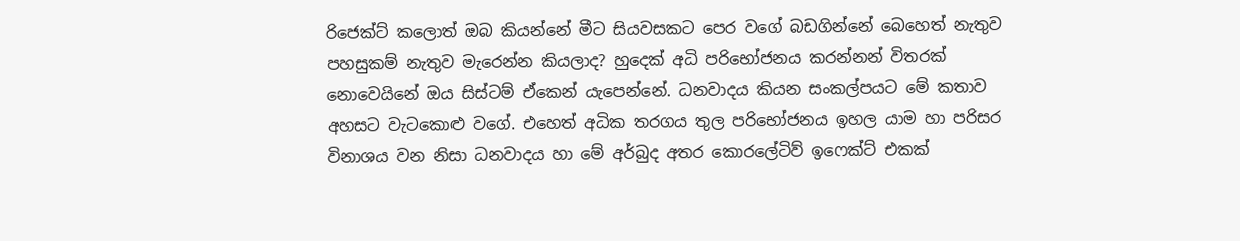රිජෙක්ට් කලොත් ඔබ කියන්නේ මීට සියවසකට පෙර වගේ බඩගින්නේ බෙහෙත් නැතුව පහසුකම් නැතුව මැරෙන්න කියලාද? හුදෙක් අධි පරිභෝජනය කරන්නන් විතරක් නොවෙයිනේ ඔය සිස්ටම් ඒකෙන් යැපෙන්නේ. ධනවාදය කියන සංකල්පයට මේ කතාව අහසට වැටකොළු වගේ. එහෙත් අධික තරගය තුල පරිභෝජනය ඉහල යාම හා පරිසර විනාශය වන නිසා ධනවාදය හා මේ අර්බුද අතර කොරලේටිව් ඉෆෙක්ට් එකක්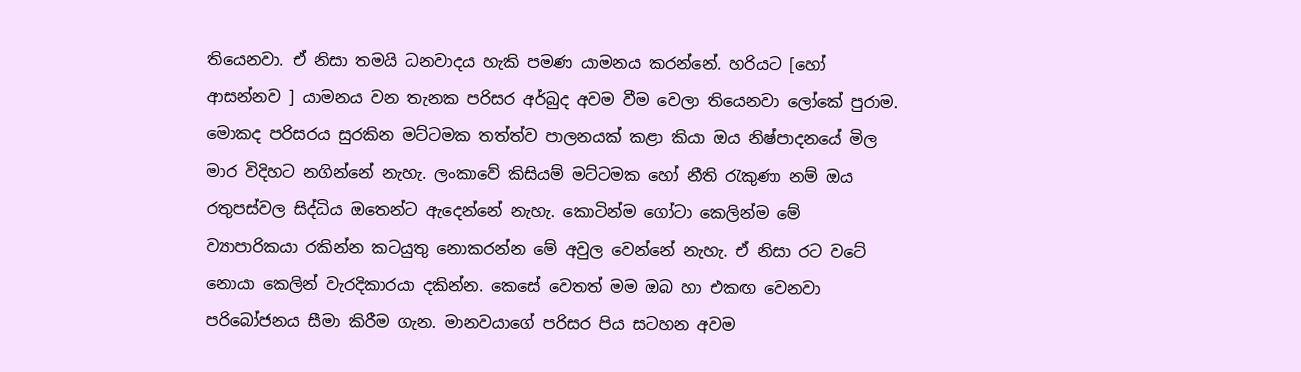තියෙනවා. ඒ නිසා තමයි ධනවාදය හැකි පමණ යාමනය කරන්නේ. හරියට [හෝ ආසන්නව ] යාමනය වන තැනක පරිසර අර්බුද අවම වීම වෙලා තියෙනවා ලෝකේ පුරාම. මොකද පරිසරය සුරකින මට්ටමක තත්ත්ව පාලනයක් කළා කියා ඔය නිෂ්පාදනයේ මිල මාර විදිහට නගින්නේ නැහැ. ලංකාවේ කිසියම් මට්ටමක හෝ නීති රැකුණා නම් ඔය රතුපස්වල සිද්ධිය ඔතෙන්ට ඇදෙන්නේ නැහැ. කොටින්ම ගෝටා කෙලින්ම මේ ව්‍යාපාරිකයා රකින්න කටයුතු නොකරන්න මේ අවුල වෙන්නේ නැහැ. ඒ නිසා රට වටේ නොයා කෙලින් වැරදිකාරයා දකින්න. කෙසේ වෙතත් මම ඔබ හා එකඟ වෙනවා පරිබෝජනය සීමා කිරීම ගැන. මානවයාගේ පරිසර පිය සටහන අවම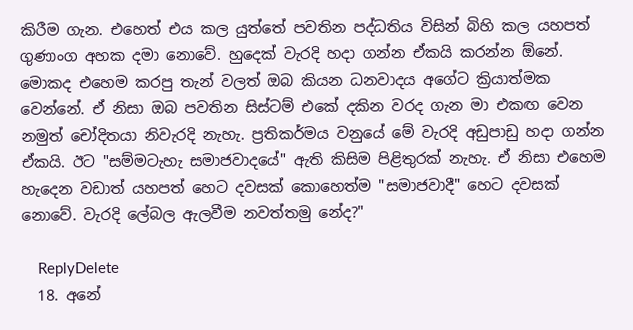කිරීම ගැන. එහෙත් එය කල යුත්තේ පවතින පද්ධතිය විසින් බිහි කල යහපත් ගුණාංග අහක දමා නොවේ. හුදෙක් වැරදි හදා ගන්න ඒකයි කරන්න ඕනේ. මොකද එහෙම කරපු තැන් වලත් ඔබ කියන ධනවාදය අගේට ක්‍රියාත්මක වෙන්නේ. ඒ නිසා ඔබ පවතින සිස්ටම් එකේ දකින වරද ගැන මා එකඟ වෙන නමුත් චෝදිතයා නිවැරදි නැහැ. ප්‍රතිකර්මය වනුයේ මේ වැරදි අඩුපාඩු හදා ගන්න ඒකයි. ඊට "සම්මටැහැ සමාජවාදයේ" ඇති කිසිම පිළිතුරක් නැහැ. ඒ නිසා එහෙම හැදෙන වඩාත් යහපත් හෙට දවසක් කොහෙත්ම "සමාජවාදී" හෙට දවසක් නොවේ. වැරදි ලේබල ඇලවීම නවත්තමු නේද?"

    ReplyDelete
  18. අනේ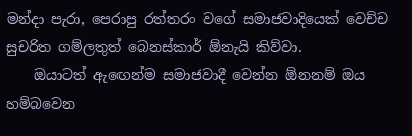මන්දා පැරා, පෙරාපු රත්තරං වගේ සමාජවාදියෙක් වෙච්ච සුචරිත ගම්ලතුත් බෙනස්කාර් ඕනැයි කිව්වා.
    ඔයාටත් ඇ‍‍ඟෙන්ම සමාජවාදී වෙන්න ඕනනම් ඔය හම්බවෙන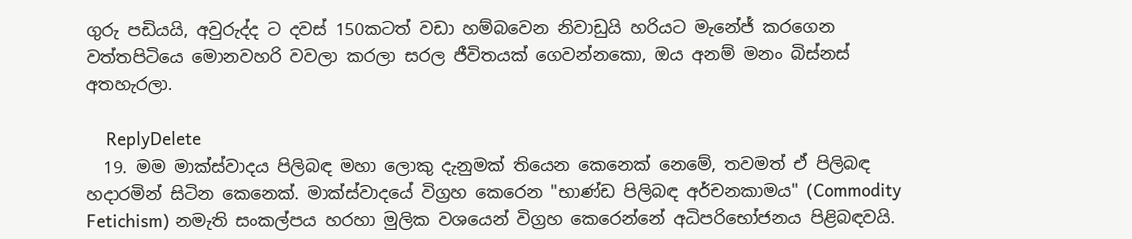ගුරු පඩියයි, අවුරුද්ද ට දවස් 150කටත් වඩා හම්බවෙන නිවාඩුයි හරියට මැනේජ් කරගෙන වත්තපිටියෙ මොනවහරි වවලා කරලා සරල ජීවිතයක් ගෙවන්නකො, ඔය අනම් මනං බිස්නස් අතහැරලා.

    ReplyDelete
  19. මම මාක්ස්වාදය පිලිබඳ මහා ලොකු දැනුමක් තියෙන කෙනෙක් නෙමේ, තවමත් ඒ පිලිබඳ හදාරමින් සිටින කෙනෙක්. මාක්ස්වාදයේ විග්‍රහ කෙරෙන "භාණ්ඩ පිලිබඳ අර්චනකාමය" (Commodity Fetichism) නමැති සංකල්පය හරහා මුලික වශයෙන් විග්‍රහ කෙරෙන්නේ අධිපරිභෝජනය පිළිබඳවයි.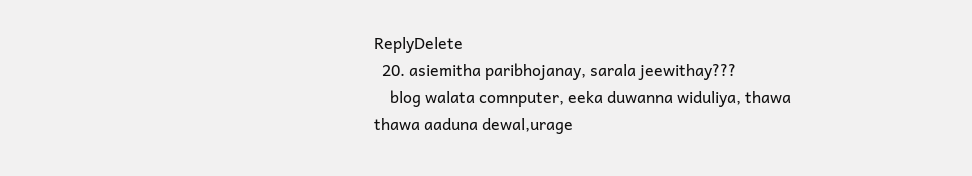ReplyDelete
  20. asiemitha paribhojanay, sarala jeewithay???
    blog walata comnputer, eeka duwanna widuliya, thawa thawa aaduna dewal,urage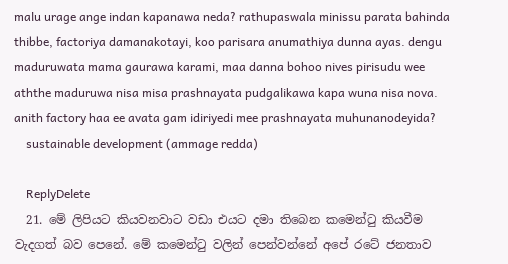malu urage ange indan kapanawa neda? rathupaswala minissu parata bahinda thibbe, factoriya damanakotayi, koo parisara anumathiya dunna ayas. dengu maduruwata mama gaurawa karami, maa danna bohoo nives pirisudu wee aththe maduruwa nisa misa prashnayata pudgalikawa kapa wuna nisa nova. anith factory haa ee avata gam idiriyedi mee prashnayata muhunanodeyida?
    sustainable development (ammage redda)

    ReplyDelete
  21. මේ ලිපියට කියවනවාට වඩා එයට දමා තිබෙන කමෙන්ටු කියවීම වැදගත් බව පෙනේ. මේ කමෙන්ටු වලින් පෙන්වන්නේ අපේ රටේ ජනතාව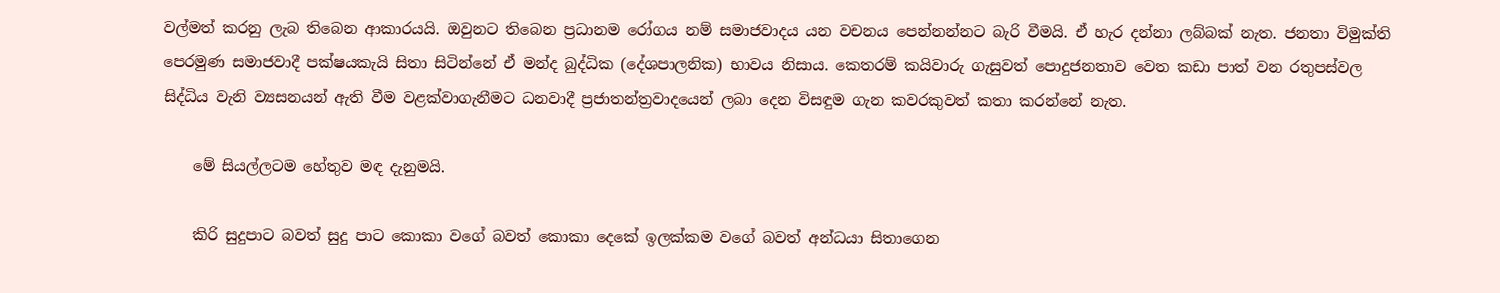වල්මත් කරනු ලැබ තිබෙන ආකාරයයි. ඔවුනට තිබෙන ප්‍රධානම රෝගය නම් සමාජවාදය යන වචනය පෙන්නන්නට බැරි වීමයි. ඒ හැර දන්නා ලබ්බක් නැත. ජනතා විමුක්ති පෙරමුණ සමාජවාදී පක්ෂයකැයි සිතා සිටින්නේ ඒ මන්ද බුද්ධික (දේශපාලනික) භාවය නිසාය. කෙතරම් කයිවාරු ගැසුවත් පොදුජනතාව වෙත කඩා පාත් වන රතුපස්වල සිද්ධිය වැනි ව්‍යසනයන් ඇති වීම වළක්වාගැනීමට ධනවාදී ප්‍රජාතන්ත්‍රවාදයෙන් ලබා දෙන විසඳුම ගැන කවරකුවත් කතා කරන්නේ නැත.

    මේ සියල්ලටම හේතුව මඳ දැනුමයි.

    කිරි සුදුපාට බවත් සුදු පාට කොකා වගේ බවත් කොකා දෙකේ ඉලක්කම වගේ බවත් අන්ධයා සිතාගෙන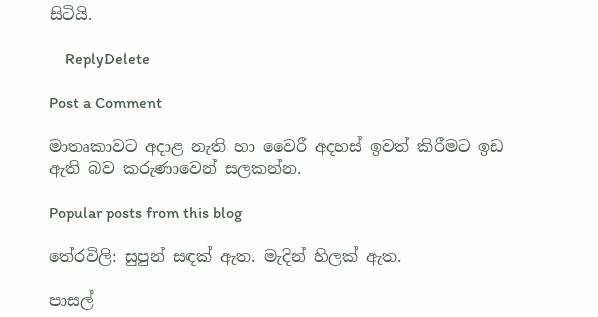සිටියි.

    ReplyDelete

Post a Comment

මාතෘකාවට අදාළ නැති හා වෛරී අදහස් ඉවත් කිරීමට ඉඩ ඇති බව කරුණාවෙන් සලකන්න.

Popular posts from this blog

තේරවිලි: සුපුන් සඳක් ඇත. මැදින් හිලක් ඇත.

පාසල්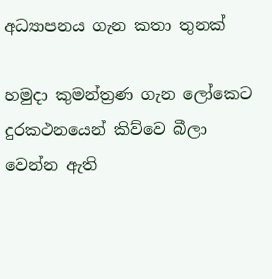අධ්‍යාපනය ගැන කතා තුනක්

හමුදා කුමන්ත්‍රණ ගැන ලෝකෙට දුරකථනයෙන් කිව්වෙ බීලා වෙන්න ඇති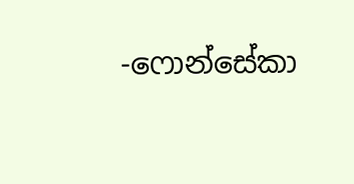-ෆොන්සේකා